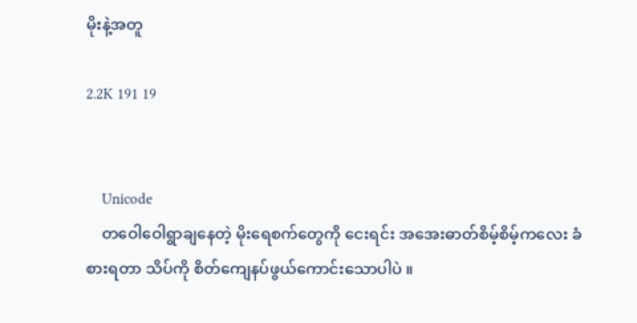မိုးနဲ့အတူ

2.2K 191 19


    Unicode
    တဝေါဝေါရွာချနေတဲ့ မိုးရေစက်တွေကို ငေးရင်း အအေးဓာတ်စိမ့်စိမ့်ကလေး ခံစားရတာ သိပ်ကို စိတ်ကျေနပ်ဖွယ်ကောင်းသောပါပဲ ။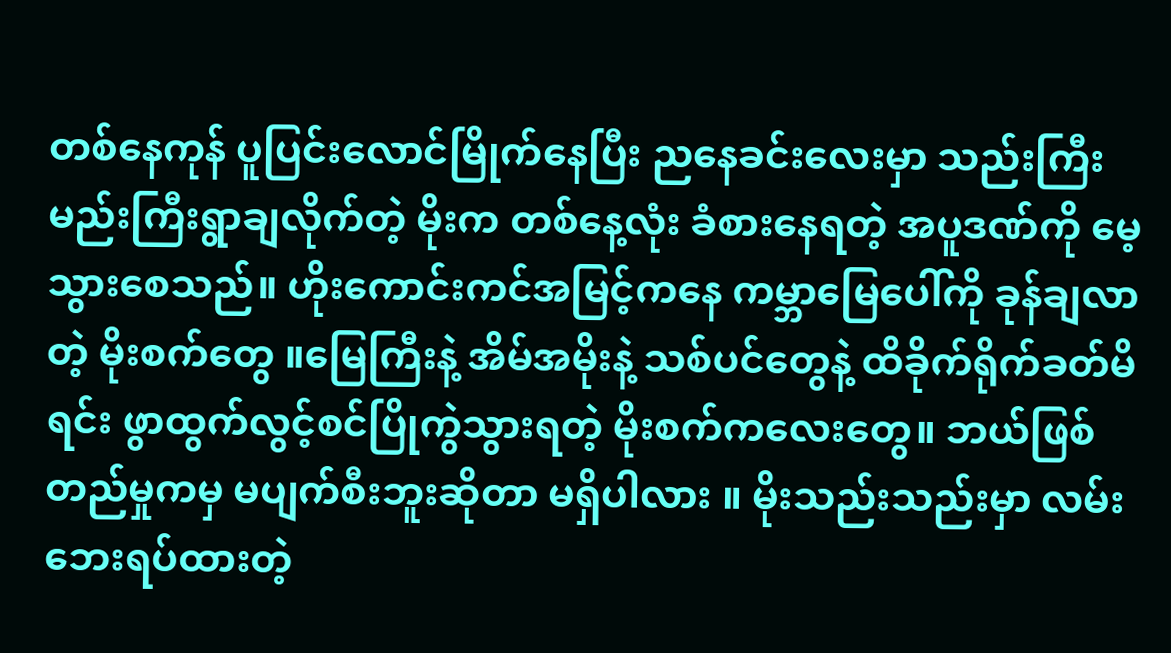တစ်နေကုန် ပူပြင်းလောင်မြိုက်နေပြီး ညနေခင်းလေးမှာ သည်းကြီးမည်းကြီးရွာချလိုက်တဲ့ မိုးက တစ်နေ့လုံး ခံစားနေရတဲ့ အပူဒဏ်ကို မေ့သွားစေသည်။ ဟိုးကောင်းကင်အမြင့်ကနေ ကမ္ဘာမြေပေါ်ကို ခုန်ချလာတဲ့ မိုးစက်တွေ ။မြေကြီးနဲ့ အိမ်အမိုးနဲ့ သစ်ပင်တွေနဲ့ ထိခိုက်ရိုက်ခတ်မိရင်း ဖွာထွက်လွင့်စင်ပြိုကွဲသွားရတဲ့ မိုးစက်ကလေးတွေ။ ဘယ်ဖြစ်တည်မှုကမှ မပျက်စီးဘူးဆိုတာ မရှိပါလား ။ မိုးသည်းသည်းမှာ လမ်းဘေးရပ်ထားတဲ့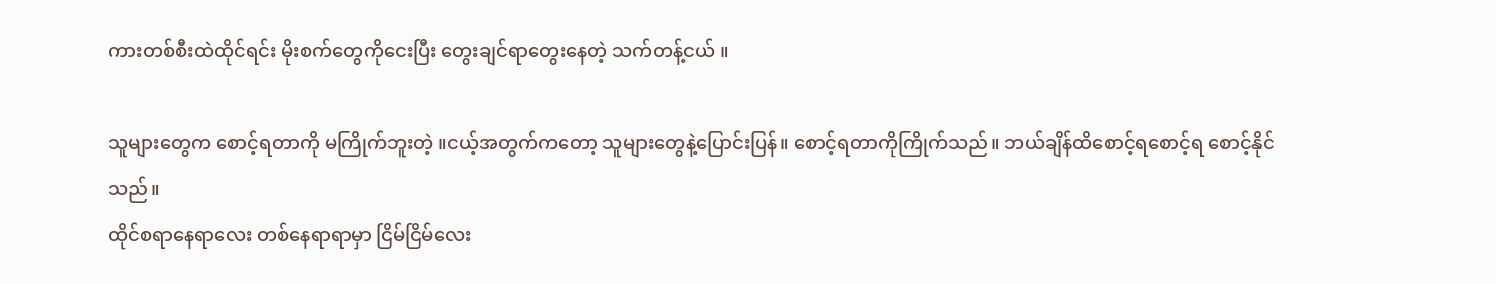ကားတစ်စီးထဲထိုင်ရင်း မိုးစက်တွေကိုငေးပြီး တွေးချင်ရာတွေးနေတဲ့ သက်တန့်ငယ် ။

သူများတွေက စောင့်ရတာကို မကြိုက်ဘူးတဲ့ ။ငယ့်အတွက်ကတော့ သူများတွေနဲ့ပြောင်းပြန်။ စောင့်ရတာကိုကြိုက်သည်။ ဘယ်ချိန်ထိစောင့်ရစောင့်ရ စောင့်နိုင်သည်။
ထိုင်စရာနေရာလေး တစ်နေရာရာမှာ ငြိမ်ငြိမ်လေး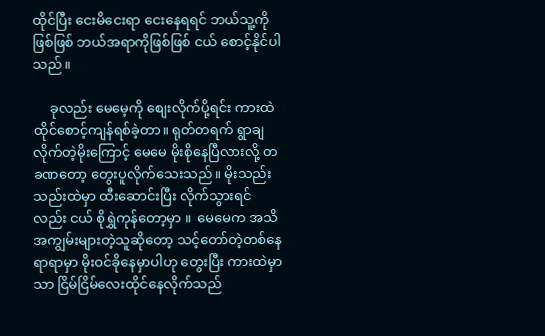ထိုင်ပြီး ငေးမိငေးရာ ငေးနေရရင် ဘယ်သူ့ကိုဖြစ်ဖြစ် ဘယ်အရာကိုဖြစ်ဖြစ် ငယ် စောင့်နိုင်ပါသည်။

     ခုလည်း မေမေ့ကို စျေးလိုက်ပို့ရင်း ကားထဲထိုင်စောင့်ကျန်ရစ်ခဲ့တာ။ ရုတ်တရက် ရွာချလိုက်တဲ့မိုးကြောင့် မေမေ မိုးစိုနေပြီလားလို့ တခဏတော့ တွေးပူလိုက်သေးသည်။ မိုးသည်းသည်းထဲမှာ ထီးဆောင်းပြီး လိုက်သွားရင်လည်း ငယ် စိုရွှဲကုန်တော့မှာ ။  မေမေက အသိအကျွမ်းများတဲ့သူဆိုတော့ သင့်တော်တဲ့တစ်နေရာရာမှာ မိုးဝင်ခိုနေမှာပါဟု တွေးပြီး ကားထဲမှာသာ ငြိမ်ငြိမ်လေးထိုင်နေလိုက်သည်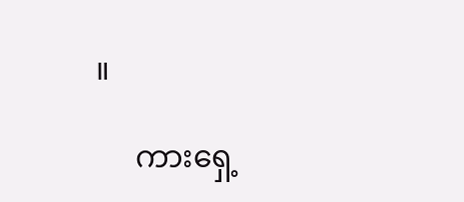။

     ကားရှေ့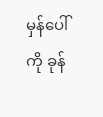မှန်ပေါ်ကို ခုန်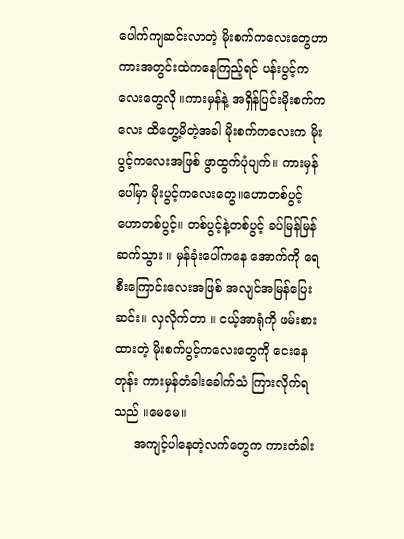ပေါက်ကျဆင်းလာတဲ့ မိုးစက်ကလေးတွေဟာ ကားအတွင်းထဲကနေကြည့်ရင် ပန်းပွင့်ကလေးတွေလို ။ကားမှန်နဲ့ အရှိန်ပြင်းမိုးစက်ကလေး ထိတွေ့မိတဲ့အခါ မိုးစက်ကလေးက မိုးပွင့်ကလေးအဖြစ် ဖွာထွက်ပုံပျက်။ ကားမှန်ပေါ်မှာ မိုးပွင့်ကလေးတွေ။ဟောတစ်ပွင့် ဟောတစ်ပွင့်။ တစ်ပွင့်နဲ့တစ်ပွင့် ခပ်မြန်မြန်ဆက်သွား ။ မှန်ခုံးပေါ်ကနေ အောက်ကို ရေစီးကြောင်းလေးအဖြစ် အလျင်အမြန်ပြေးဆင်း။ လှလိုက်တာ ။ ငယ့်အာရုံကို ဖမ်းစားထားတဲ့ မိုးစက်ပွင့်ကလေးတွေကို ငေးနေတုန်း ကားမှန်တံခါးခေါက်သံ ကြားလိုက်ရသည် ။မေမေ။
     အကျင့်ပါနေတဲ့လက်တွေက ကားတံခါး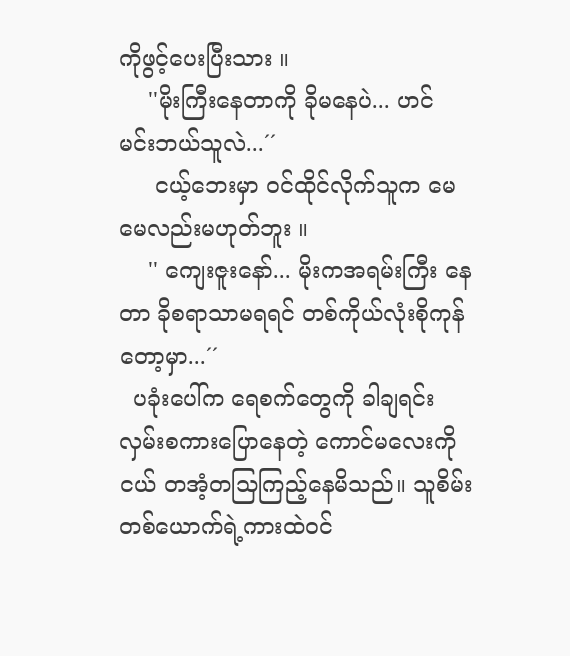ကိုဖွင့်ပေးပြီးသား ။
    ''မိုးကြီးနေတာကို ခိုမနေပဲ... ဟင် မင်းဘယ်သူလဲ...´´
     ငယ့်ဘေးမှာ ဝင်ထိုင်လိုက်သူက မေမေလည်းမဟုတ်ဘူး ။
    '' ကျေးဇူးနော်... မိုးကအရမ်းကြီး နေတာ ခိုစရာသာမရရင် တစ်ကိုယ်လုံးစိုကုန်တော့မှာ...´´
  ပခုံးပေါ်က ရေစက်တွေကို ခါချရင်း  လှမ်းစကားပြောနေတဲ့ ကောင်မလေးကို ငယ် တအံ့တသြကြည့်နေမိသည်။ သူစိမ်းတစ်ယောက်ရဲ့ကားထဲဝင်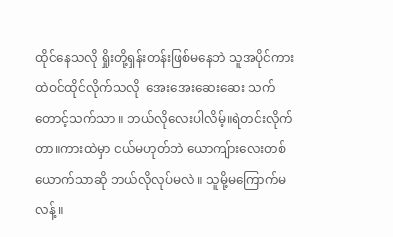ထိုင်နေသလို ရှိုးတို့ရှန်းတန်းဖြစ်မနေဘဲ သူအပိုင်ကားထဲဝင်ထိုင်လိုက်သလို  အေးအေးဆေးဆေး သက်တောင့်သက်သာ ။ ဘယ်လိုလေးပါလိမ့်။ရဲတင်းလိုက်တာ။ကားထဲမှာ ငယ်မဟုတ်ဘဲ ယောကျ်ားလေးတစ်ယောက်သာဆို ဘယ်လိုလုပ်မလဲ ။ သူမို့မကြောက်မလန့် ။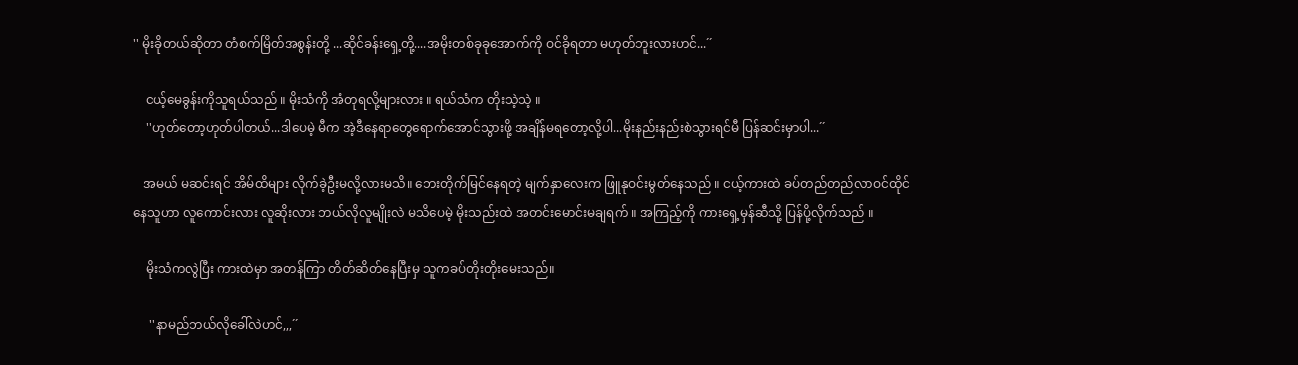'' မိုးခိုတယ်ဆိုတာ တံစက်မြိတ်အစွန်းတို့ ...ဆိုင်ခန်းရှေ့တို့....အမိုးတစ်ခုခုအောက်ကို ဝင်ခိုရတာ မဟုတ်ဘူးလားဟင်...´´

    ငယ့်မေခွန်းကိုသူရယ်သည် ။ မိုးသံကို အံတုရလို့များလား ။ ရယ်သံက တိုးသဲ့သဲ့ ။
    ''ဟုတ်တော့ဟုတ်ပါတယ်...ဒါပေမဲ့ မီက အဲ့ဒီနေရာတွေရောက်အောင်သွားဖို့ အချိန်မရတော့လို့ပါ...မိုးနည်းနည်းစဲသွားရင်မီ ပြန်ဆင်းမှာပါ...´´

   အမယ် မဆင်းရင် အိမ်ထိများ လိုက်ခဲ့ဦးမလို့လားမသိ။ ဘေးတိုက်မြင်နေရတဲ့ မျက်နှာလေးက ဖြူနုဝင်းမွတ်နေသည် ။ ငယ့်ကားထဲ ခပ်တည်တည်လာဝင်ထိုင်နေသူဟာ လူကောင်းလား လူဆိုးလား ဘယ်လိုလူမျိုးလဲ မသိပေမဲ့ မိုးသည်းထဲ အတင်းမောင်းမချရက် ။ အကြည့်ကို ကားရှေ့မှန်ဆီသို့ ပြန်ပို့လိုက်သည် ။

    မိုးသံကလွဲပြီး ကားထဲမှာ အတန်ကြာ တိတ်ဆိတ်နေပြီးမှ သူကခပ်တိုးတိုးမေးသည်။

     ''နာမည်ဘယ်လိုခေါ်လဲဟင်,,,´´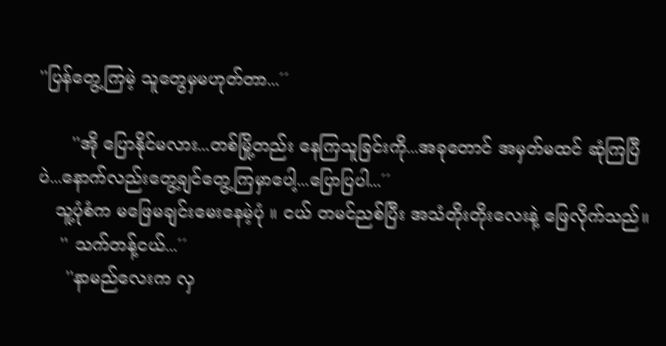''ပြန်တွေ့ကြမဲ့ သူတွေမှမဟုတ်တာ...´´

      ''အို ပြောနိုင်မလား...တစ်မြို့တည်း နေကြသူခြင်းကို...အခုတောင် အမှတ်မထင် ဆုံကြပြီပဲ...နောက်လည်းတွေ့ချင်တွေ့ကြမှာပေါ့...ပြောပြပါ...´´
   သူ့ပုံစံက မဖြေမချင်းမေးနေမဲ့ပုံ ။ ငယ် တမင်ညစ်ပြီး အသံတိုးတိုးလေးနဲ့ ဖြေလိုက်သည်။
    '' သက်တန့်ငယ်...´´
     ''နာမည်လေးက လှ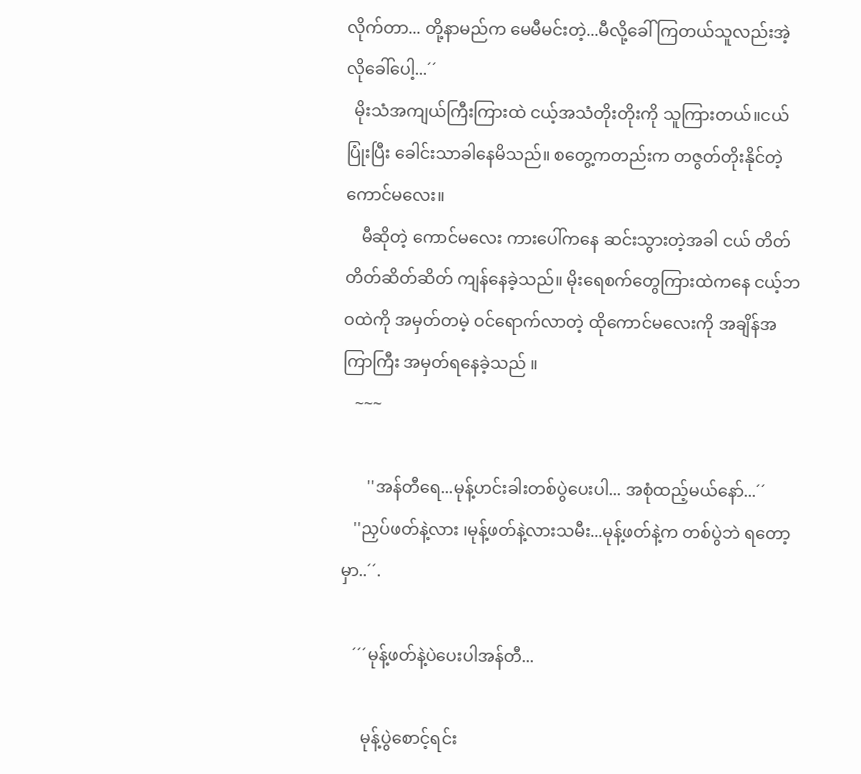လိုက်တာ... တို့နာမည်က မေမီမင်းတဲ့...မီလို့ခေါ်ကြတယ်သူလည်းအဲ့လိုခေါ်ပေါ့...´´
  မိုးသံအကျယ်ကြီးကြားထဲ ငယ့်အသံတိုးတိုးကို သူကြားတယ်။ငယ် ပြုံးပြီး ခေါင်းသာခါနေမိသည်။ စတွေ့ကတည်းက တဇွတ်တိုးနိုင်တဲ့ ကောင်မလေး။
    မီဆိုတဲ့ ကောင်မလေး ကားပေါ်ကနေ ဆင်းသွားတဲ့အခါ ငယ် တိတ်တိတ်ဆိတ်ဆိတ် ကျန်နေခဲ့သည်။ မိုးရေစက်တွေကြားထဲကနေ ငယ့်ဘဝထဲကို အမှတ်တမဲ့ ဝင်ရောက်လာတဲ့ ထိုကောင်မလေးကို အချိန်အကြာကြီး အမှတ်ရနေခဲ့သည် ။
   ~~~

      ''အန်တီရေ...မုန့်ဟင်းခါးတစ်ပွဲပေးပါ... အစုံထည့်မယ်နော်...´´
   ''ညှပ်ဖတ်နဲ့လား ၊မုန့်ဖတ်နဲ့လားသမီး...မုန့်ဖတ်နဲ့က တစ်ပွဲဘဲ ရတော့မှာ..´´.

   ´´´မုန့်ဖတ်နဲ့ပဲပေးပါအန်တီ...

     မုန့်ပွဲစောင့်ရင်း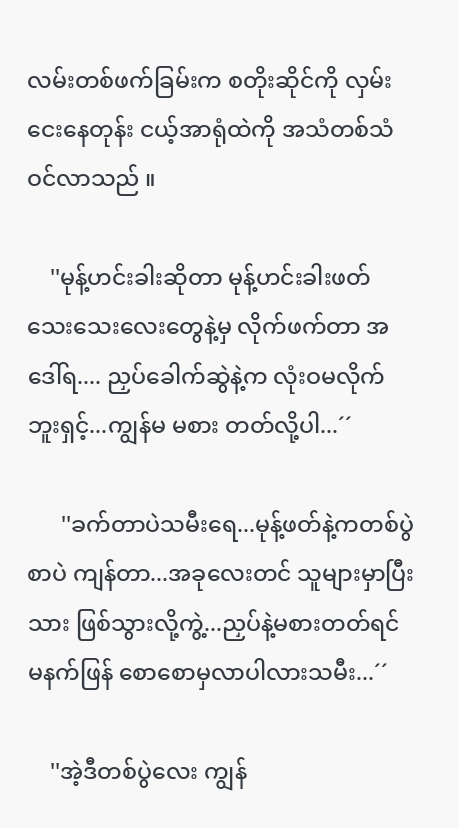လမ်းတစ်ဖက်ခြမ်းက စတိုးဆိုင်ကို လှမ်းငေးနေတုန်း ငယ့်အာရုံထဲကို အသံတစ်သံ ဝင်လာသည် ။

    ''မုန့်ဟင်းခါးဆိုတာ မုန့်ဟင်းခါးဖတ်သေးသေးလေးတွေနဲ့မှ လိုက်ဖက်တာ အဒေါ်ရ.... ညှပ်ခေါက်ဆွဲနဲ့က လုံးဝမလိုက်ဘူးရှင့်...ကျွန်မ မစား တတ်လို့ပါ...´´

      ''ခက်တာပဲသမီးရေ...မုန့်ဖတ်နဲ့ကတစ်ပွဲစာပဲ ကျန်တာ...အခုလေးတင် သူများမှာပြီးသား ဖြစ်သွားလို့ကွဲ့...ညှပ်နဲ့မစားတတ်ရင် မနက်ဖြန် စောစောမှလာပါလားသမီး...´´

    ''အဲ့ဒီတစ်ပွဲလေး ကျွန်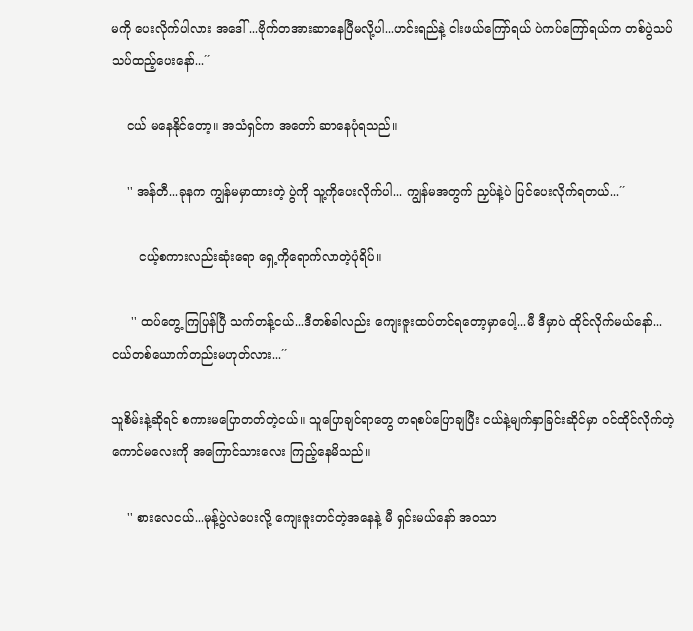မကို ပေးလိုက်ပါလား အဒေါ် ...ဗိုက်တအားဆာနေပြီမလို့ပါ...ဟင်းရည်နဲ့ ငါးဖယ်ကြော်ရယ် ပဲကပ်ကြော်ရယ်က တစ်ပွဲသပ်သပ်ထည့်ပေးနော်...´´

    ငယ် မနေနိုင်တော့။ အသံရှင်က အတော် ဆာနေပုံရသည်။

    '' အန်တီ...ခုနက ကျွန်မမှာထားတဲ့ ပွဲကို သူ့ကိုပေးလိုက်ပါ... ကျွန်မအတွက် ညှပ်နဲ့ပဲ ပြင်ပေးလိုက်ရတယ်...´´

       ငယ့်စကားလည်းဆုံးရော ရှေ့ကိုရောက်လာတဲ့ပုံရိပ်။

     '' ထပ်တွေ့ ကြပြန်ပြီ သက်တန့်ငယ်...ဒီတစ်ခါလည်း ကျေးဇူးထပ်တင်ရတော့မှာပေါ့...မီ ဒီမှာပဲ ထိုင်လိုက်မယ်နော်...ငယ်တစ်ယောက်တည်းမဟုတ်လား...´´

သူစိမ်းနဲ့ဆိုရင် စကားမပြောတတ်တဲ့ငယ်။ သူပြောချင်ရာတွေ တရစပ်ပြောချပြီး ငယ်နဲ့မျက်နှာခြင်းဆိုင်မှာ ဝင်ထိုင်လိုက်တဲ့ ကောင်မလေးကို အကြောင်သားလေး ကြည့်နေမိသည်။

    '' စားလေငယ်...မုန့်ပွဲလဲပေးလို့ ကျေးဇူးတင်တဲ့အနေနဲ့ မီ ရှင်းမယ်နော် အဝသာ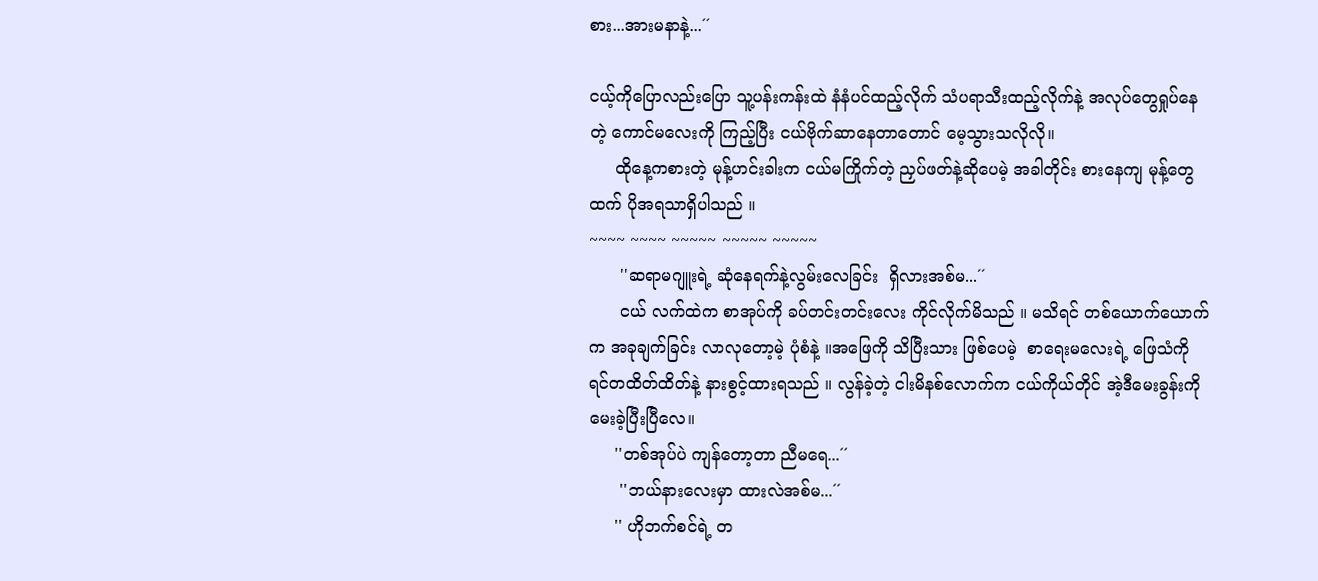စား...အားမနာနဲ့...´´

ငယ့်ကိုပြောလည်းပြော သူ့ပန်းကန်းထဲ နံနံပင်ထည့်လိုက် သံပရာသီးထည့်လိုက်နဲ့ အလုပ်တွေရှုပ်နေတဲ့ ကောင်မလေးကို ကြည့်ပြီး ငယ်ဗိုက်ဆာနေတာတောင် မေ့သွားသလိုလို။
     ထိုနေ့ကစားတဲ့ မုန့်ဟင်းခါးက ငယ်မကြိုက်တဲ့ ညှပ်ဖတ်နဲ့ဆိုပေမဲ့ အခါတိုင်း စားနေကျ မုန့်တွေထက် ပိုအရသာရှိပါသည် ။
~~~~ ~~~~ ~~~~~ ~~~~~ ~~~~~
      ''ဆရာမဂျူးရဲ့ ဆုံနေရက်နဲ့လွမ်းလေခြင်း  ရှိလားအစ်မ...´´
      ငယ် လက်ထဲက စာအုပ်ကို ခပ်တင်းတင်းလေး ကိုင်လိုက်မိသည် ။ မသိရင် တစ်ယောက်ယောက်က အခုချက်ခြင်း လာလုတော့မဲ့ ပုံစံနဲ့ ။အဖြေကို သိပြီးသား ဖြစ်ပေမဲ့  စာရေးမလေးရဲ့ ဖြေသံကို ရင်တထိတ်ထိတ်နဲ့ နားစွင့်ထားရသည် ။ လွန်ခဲ့တဲ့ ငါးမိနစ်လောက်က ငယ်ကိုယ်တိုင် အဲ့ဒီမေးခွန်းကို မေးခဲ့ပြီးပြီလေ။
     ''တစ်အုပ်ပဲ ကျန်တော့တာ ညီမရေ...´´
      ''ဘယ်နားလေးမှာ ထားလဲအစ်မ...´´
     '' ဟိုဘက်စင်ရဲ့ တ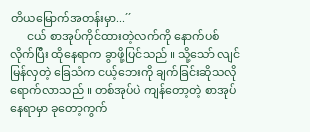တိယမြောက်အတန်းမှာ...´´
      ငယ် စာအုပ်ကိုင်ထားတဲ့လက်ကို နောက်ပစ်လိုက်ပြီး ထိုနေရာက ခွာဖို့ပြင်သည် ။ သို့သော် လျင်မြန်လှတဲ့ ခြေသံက ငယ့်ဘေးကို ချက်ခြင်းဆိုသလို ရောက်လာသည် ။ တစ်အုပ်ပဲ ကျန်တော့တဲ့ စာအုပ်နေရာမှာ ခုတော့ကွက်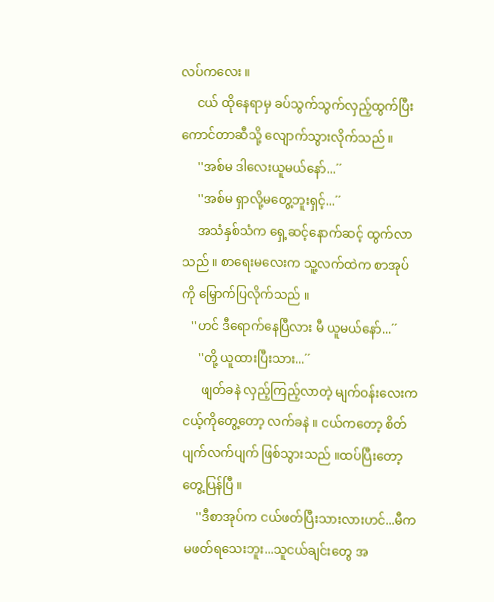လပ်ကလေး ။
     ငယ် ထိုနေရာမှ ခပ်သွက်သွက်လှည့်ထွက်ပြီး ကောင်တာဆီသို့ လျောက်သွားလိုက်သည် ။
     ''အစ်မ ဒါလေးယူမယ်နော်...´´
     ''အစ်မ ရှာလို့မတွေ့ဘူးရှင့်...´´
     အသံနှစ်သံက ရှေ့ဆင့်နောက်ဆင့် ထွက်လာသည် ။ စာရေးမလေးက သူ့လက်ထဲက စာအုပ်ကို မြှောက်ပြလိုက်သည် ။
   ''ဟင် ဒီရောက်နေပြီလား မီ ယူမယ်နော်...´´
     ''တို့ ယူထားပြီးသား...´´
      ဖျတ်ခနဲ လှည့်ကြည့်လာတဲ့ မျက်ဝန်းလေးက ငယ့်ကိုတွေ့တော့ လက်ခနဲ ။ ငယ်ကတော့ စိတ်ပျက်လက်ပျက် ဖြစ်သွားသည် ။ထပ်ပြီးတော့ တွေ့ပြန်ပြီ ။
    ''ဒီစာအုပ်က ငယ်ဖတ်ပြီးသားလားဟင်...မီက မဖတ်ရသေးဘူး...သူငယ်ချင်းတွေ အ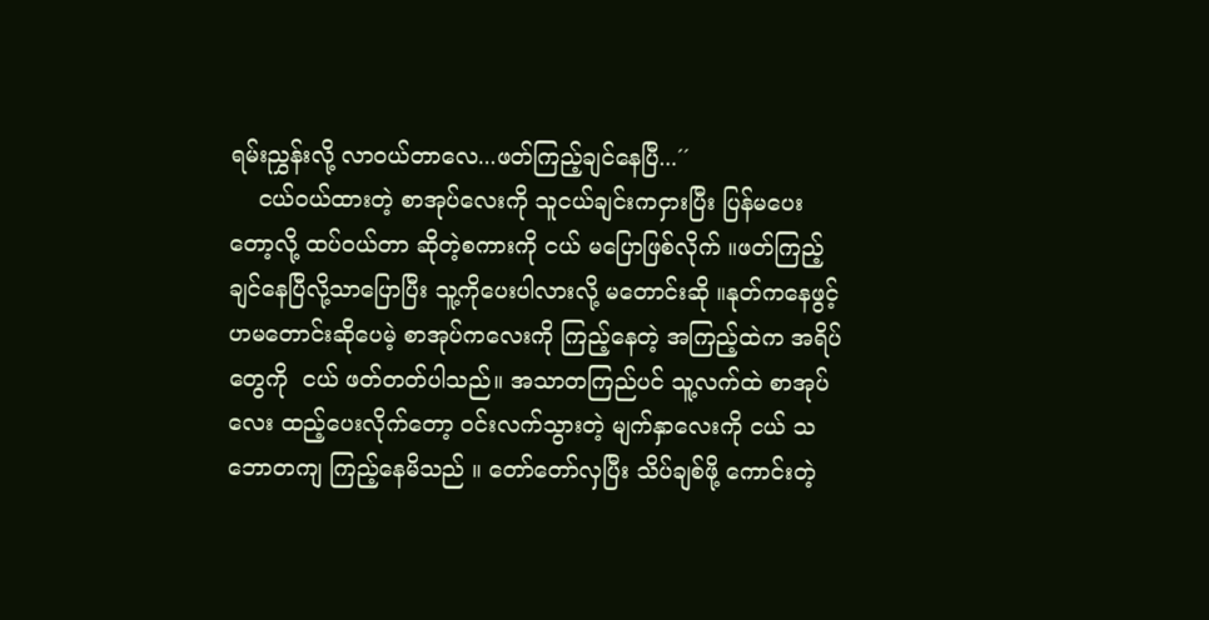ရမ်းညွှန်းလို့ လာဝယ်တာလေ...ဖတ်ကြည့်ချင်နေပြီ...´´
    ငယ်ဝယ်ထားတဲ့ စာအုပ်လေးကို သူငယ်ချင်းကငှားပြီး ပြန်မပေးတော့လို့ ထပ်ဝယ်တာ ဆိုတဲ့စကားကို ငယ် မပြောဖြစ်လိုက် ။ဖတ်ကြည့်ချင်နေပြီလို့သာပြောပြီး သူ့ကိုပေးပါလားလို့ မတောင်းဆို ။နုတ်ကနေဖွင့်ဟမတောင်းဆိုပေမဲ့ စာအုပ်ကလေးကို ကြည့်နေတဲ့ အကြည့်ထဲက အရိပ်တွေကို  ငယ် ဖတ်တတ်ပါသည်။ အသာတကြည်ပင် သူ့လက်ထဲ စာအုပ်လေး ထည့်ပေးလိုက်တော့ ဝင်းလက်သွားတဲ့ မျက်နှာလေးကို ငယ် သဘောတကျ ကြည့်နေမိသည် ။ တော်တော်လှပြီး သိပ်ချစ်ဖို့ ကောင်းတဲ့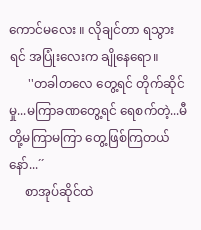ကောင်မလေး ။ လိုချင်တာ ရသွားရင် အပြုံးလေးက ချိုနေရော။
      ''တခါတလေ တွေ့ရင် တိုက်ဆိုင်မှု...မကြာခဏတွေ့ရင် ရေစက်တဲ့...မီတို့မကြာမကြာ တွေ့ဖြစ်ကြတယ်နော်...´´
     စာအုပ်ဆိုင်ထဲ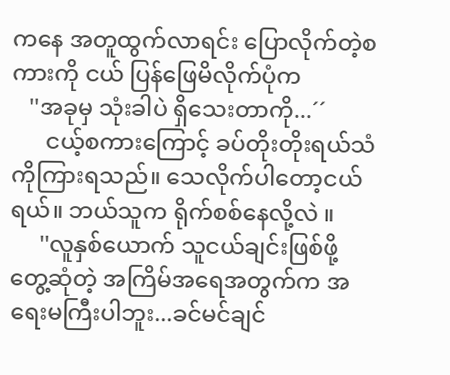ကနေ အတူထွက်လာရင်း ပြောလိုက်တဲ့စကားကို ငယ် ပြန်ဖြေမိလိုက်ပုံက
   ''အခုမှ သုံးခါပဲ ရှိသေးတာကို...´´
      ငယ့်စကားကြောင့် ခပ်တိုးတိုးရယ်သံကိုကြားရသည်။ သေလိုက်ပါတော့ငယ်ရယ်။ ဘယ်သူက ရိုက်စစ်နေလို့လဲ ။
     ''လူနှစ်ယောက် သူငယ်ချင်းဖြစ်ဖို့ တွေ့ဆုံတဲ့ အကြိမ်အရေအတွက်က အရေးမကြီးပါဘူး...ခင်မင်ချင်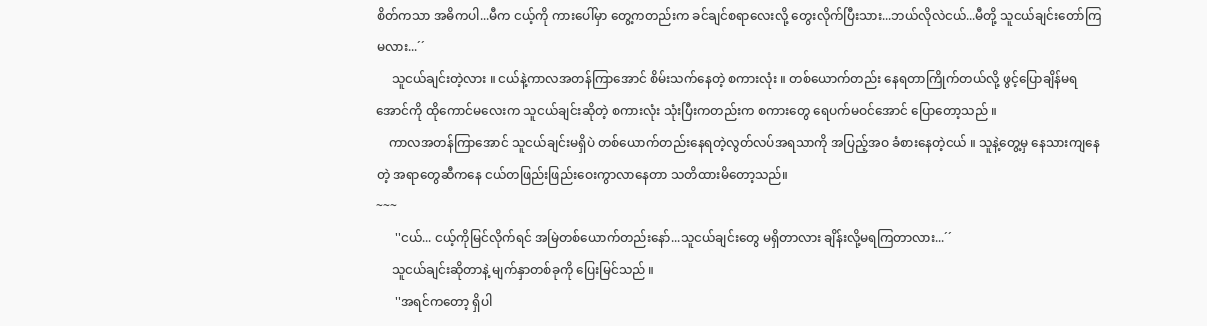စိတ်ကသာ အဓိကပါ...မီက ငယ့်ကို ကားပေါ်မှာ တွေ့ကတည်းက ခင်ချင်စရာလေးလို့ တွေးလိုက်ပြီးသား...ဘယ်လိုလဲငယ်...မီတို့ သူငယ်ချင်းတော်ကြမလား...´´
     သူငယ်ချင်းတဲ့လား ။ ငယ်နဲ့ကာလအတန်ကြာအောင် စိမ်းသက်နေတဲ့ စကားလုံး ။ တစ်ယောက်တည်း နေရတာကြိုက်တယ်လို့ ဖွင့်ပြောချိန်မရအောင်ကို ထိုကောင်မလေးက သူငယ်ချင်းဆိုတဲ့ စကားလုံး သုံးပြီးကတည်းက စကားတွေ ရေပက်မဝင်အောင် ပြောတော့သည် ။
    ကာလအတန်ကြာအောင် သူငယ်ချင်းမရှိပဲ တစ်ယောက်တည်းနေရတဲ့လွတ်လပ်အရသာကို အပြည့်အဝ ခံစားနေတဲ့ငယ် ။ သူနဲ့တွေ့မှ နေသားကျနေတဲ့ အရာတွေဆီကနေ ငယ်တဖြည်းဖြည်းဝေးကွာလာနေတာ သတိထားမိတော့သည်။
~~~
      ''ငယ်... ငယ့်ကိုမြင်လိုက်ရင် အမြဲတစ်ယောက်တည်းနော်...သူငယ်ချင်းတွေ မရှိတာလား ချိန်းလို့မရကြတာလား...´´
     သူငယ်ချင်းဆိုတာနဲ့ မျက်နှာတစ်ခုကို ပြေးမြင်သည် ။
      ''အရင်ကတော့ ရှိပါ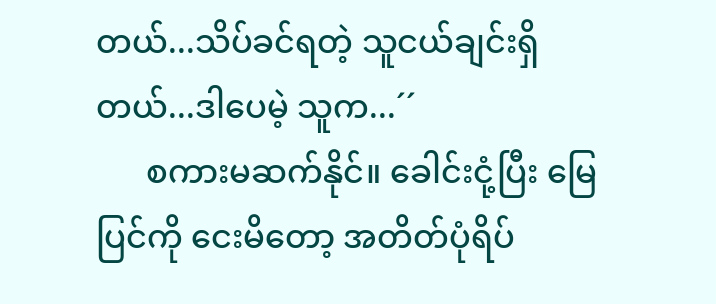တယ်...သိပ်ခင်ရတဲ့ သူငယ်ချင်းရှိတယ်...ဒါပေမဲ့ သူက...´´
      စကားမဆက်နိုင်။ ခေါင်းငုံ့ပြီး မြေပြင်ကို ငေးမိတော့ အတိတ်ပုံရိပ်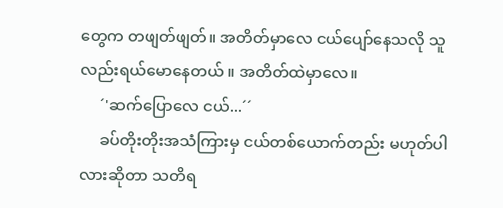တွေက တဖျတ်ဖျတ်။ အတိတ်မှာလေ ငယ်ပျော်နေသလို သူလည်းရယ်မောနေတယ် ။ အတိတ်ထဲမှာလေ။
     ´'ဆက်ပြောလေ ငယ်...´´
     ခပ်တိုးတိုးအသံကြားမှ ငယ်တစ်ယောက်တည်း မဟုတ်ပါလားဆိုတာ သတိရ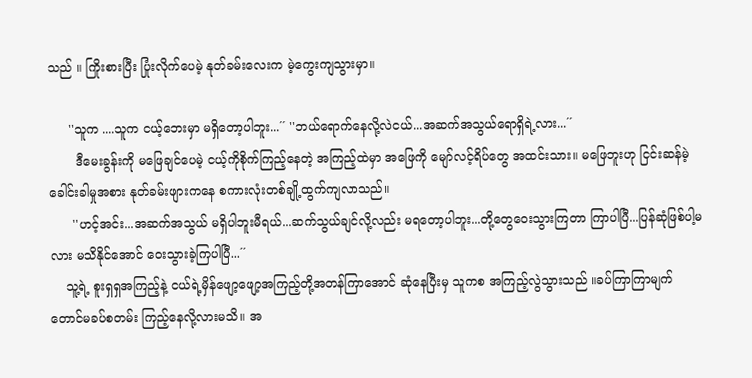သည် ။ ကြိုးစားပြီး ပြုံးလိုက်ပေမဲ့ နုတ်ခမ်းလေးက မဲ့ကွေးကျသွားမှာ။

     ''သူက ....သူက ငယ့်ဘေးမှာ မရှိတော့ပါဘူး...´´ ''ဘယ်ရောက်နေလို့လဲငယ်...အဆက်အသွယ်ရောရှိရဲ့လား...´´
       ဒီမေးခွန်းကို မဖြေချင်ပေမဲ့ ငယ့်ကိုစိုက်ကြည့်နေတဲ့ အကြည့်ထဲမှာ အဖြေကို မျော်လင့်ရိပ်တွေ အထင်းသား။ မဖြေဘူးဟု ငြင်းဆန်မဲ့ ခေါင်းခါမှုအစား နုတ်ခမ်းဖျားကနေ စကားလုံးတစ်ချို့ထွက်ကျလာသည်။
      ''ဟင့်အင်း...အဆက်အသွယ် မရှိပါဘူးမီရယ်...ဆက်သွယ်ချင်လို့လည်း မရတော့ပါဘူး...တို့တွေဝေးသွားကြတာ ကြာပါပြီ...ပြန်ဆုံဖြစ်ပါ့မလား မသိနိုင်အောင် ဝေးသွားခဲ့ကြပါပြီ...´´
    သူ့ရဲ့ စူးရှရှအကြည့်နဲ့ ငယ်ရဲ့မှိန်ဖျော့ဖျော့အကြည့်တို့အတန်ကြာအောင် ဆုံနေပြီးမှ သူကစ အကြည့်လွဲသွားသည် ။ခပ်ကြာကြာမျက်တောင်မခပ်စတမ်း ကြည့်နေလို့လားမသိ။ အ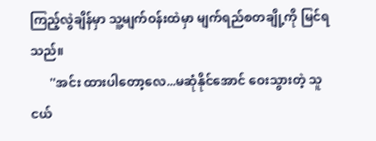ကြည့်လွဲချိန်မှာ သူ့မျက်ဝန်းထဲမှာ မျက်ရည်စတချို့ကို မြင်ရသည်။
      ''အင်း ထားပါတော့လေ...မဆုံနိုင်အောင် ဝေးသွားတဲ့ သူငယ်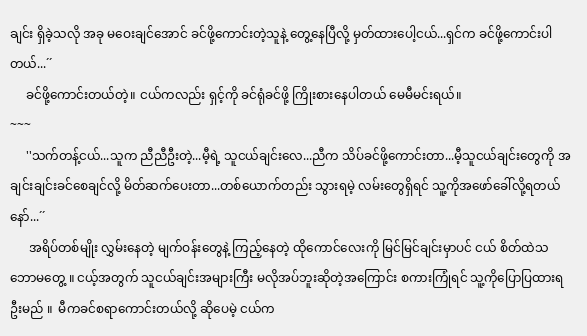ချင်း ရှိခဲ့သလို အခု မဝေးချင်အောင် ခင်ဖို့ကောင်းတဲ့သူနဲ့ တွေ့နေပြီလို့ မှတ်ထားပေါ့ငယ်...ရှင်က ခင်ဖို့ကောင်းပါတယ်...´´
     ခင်ဖို့ကောင်းတယ်တဲ့။ ငယ်ကလည်း ရှင့်ကို ခင်ရုံခင်ဖို့ ကြိုးစားနေပါတယ် မေမီမင်းရယ်။
~~~
     ''သက်တန့်ငယ်...သူက ညီညီဦးတဲ့...မီ့ရဲ့ သူငယ်ချင်းလေ...ညီက သိပ်ခင်ဖို့ကောင်းတာ...မီ့သူငယ်ချင်းတွေကို အချင်းချင်းခင်စေချင်လို့ မိတ်ဆက်ပေးတာ...တစ်ယောက်တည်း သွားရမဲ့ လမ်းတွေရှိရင် သူ့ကိုအဖော်ခေါ်လို့ရတယ်နော်...´´
      အရိပ်တစ်မျိုး လွှမ်းနေတဲ့ မျက်ဝန်းတွေနဲ့ ကြည့်နေတဲ့ ထိုကောင်လေးကို မြင်မြင်ချင်းမှာပင် ငယ် စိတ်ထဲသဘောမတွေ့ ။ ငယ့်အတွက် သူငယ်ချင်းအများကြီး မလိုအပ်ဘူးဆိုတဲ့အကြောင်း စကားကြုံရင် သူ့ကိုပြောပြထားရဦးမည် ။  မီကခင်စရာကောင်းတယ်လို့ ဆိုပေမဲ့ ငယ်က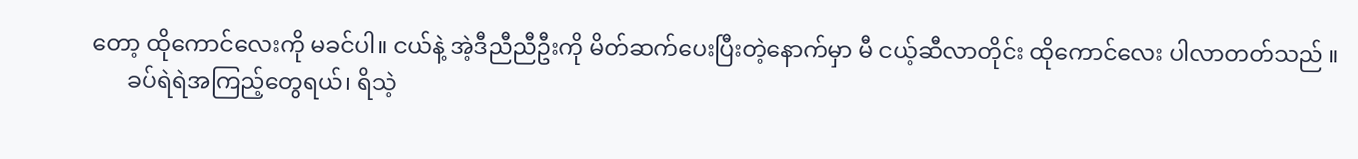တော့ ထိုကောင်လေးကို မခင်ပါ။ ငယ်နဲ့ အဲ့ဒီညီညီဦးကို မိတ်ဆက်ပေးပြီးတဲ့နောက်မှာ မီ ငယ့်ဆီလာတိုင်း ထိုကောင်လေး ပါလာတတ်သည် ။
      ခပ်ရဲရဲအကြည့်တွေရယ်၊ ရိသဲ့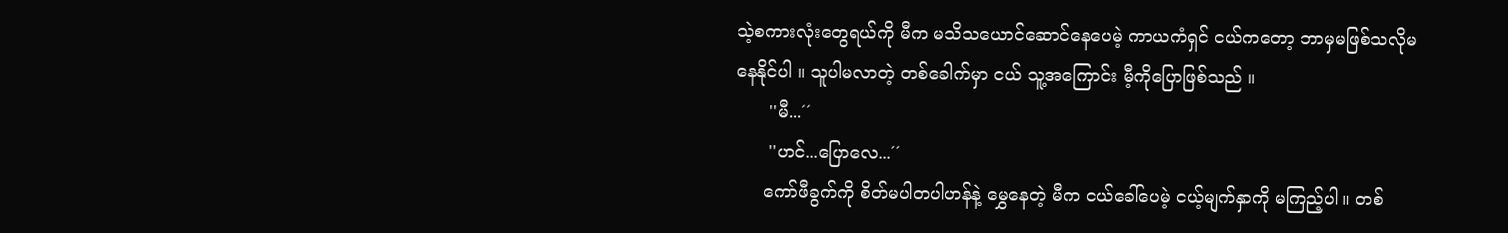သဲ့စကားလုံးတွေရယ်ကို မီက မသိသယောင်ဆောင်နေပေမဲ့ ကာယကံရှင် ငယ်ကတော့ ဘာမှမဖြစ်သလိုမနေနိုင်ပါ ။ သူပါမလာတဲ့ တစ်ခေါက်မှာ ငယ် သူ့အကြောင်း မီ့ကိုပြောဖြစ်သည် ။
      ''မီ...´´
      ''ဟင်...ပြောလေ...´´
     ကော်ဖီခွက်ကို စိတ်မပါတပါဟန်နဲ့ မွှေနေတဲ့ မီက ငယ်ခေါ်ပေမဲ့ ငယ့်မျက်နှာကို မကြည့်ပါ။ တစ်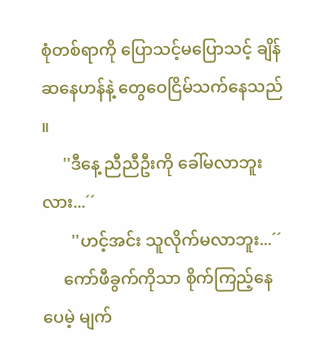စုံတစ်ရာကို ပြောသင့်မပြောသင့် ချိန်ဆနေဟန်နဲ့ တွေဝေငြိမ်သက်နေသည် ။
     ''ဒီနေ့ ညီညီဦးကို ခေါ်မလာဘူးလား...´´
       ''ဟင့်အင်း သူလိုက်မလာဘူး...´´
     ကော်ဖီခွက်ကိုသာ စိုက်ကြည့်နေပေမဲ့ မျက်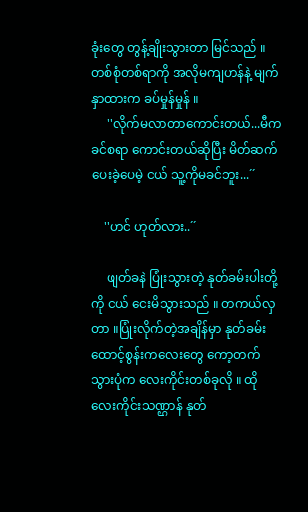ခုံးတွေ တွန့်ချိုးသွားတာ မြင်သည် ။ တစ်စုံတစ်ရာကို အလိုမကျဟန်နဲ့ မျက်နှာထားက ခပ်မှုန်မှုန် ။
     ''လိုက်မလာတာကောင်းတယ်...မီက ခင်စရာ ကောင်းတယ်ဆိုပြီး မိတ်ဆက်ပေးခဲ့ပေမဲ့ ငယ် သူ့ကိုမခင်ဘူး...´´

    ''ဟင် ဟုတ်လား..´´

     ဖျတ်ခနဲ ပြုံးသွားတဲ့ နုတ်ခမ်းပါးတို့ကို ငယ် ငေးမိသွားသည် ။ တကယ်လှတာ ။ပြုံးလိုက်တဲ့အချိန်မှာ နုတ်ခမ်းထောင့်စွန်းကလေးတွေ ကော့တက်သွားပုံက လေးကိုင်းတစ်ခုလို ။ ထိုလေးကိုင်းသဏ္ဌာန် နုတ်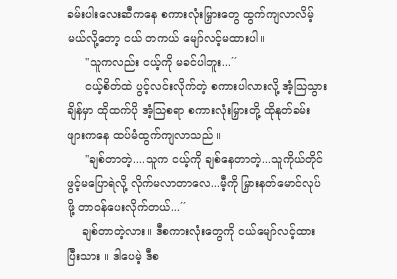ခမ်းပါးလေးဆီကနေ စကားလုံးမြှားတွေ ထွက်ကျလာလိမ့်မယ်လို့တော့ ငယ် တကယ် မျော်လင့်မထားပါ။
     ''သူကလည်း ငယ့်ကို မခင်ပါဘူး...´´
     ငယ့်စိတ်ထဲ ပွင့်လင်းလိုက်တဲ့ စကားပါလားလို့ အံ့သြသွားချိန်မှာ ထိုထက်ပို အံ့သြစရာ စကားလုံးမြှားတို့ ထိုနုတ်ခမ်းဖျားကနေ ထပ်မံထွက်ကျလာသည် ။
     ''ချစ်တာတဲ့....သူက ငယ့်ကို ချစ်နေတာတဲ့...သူကိုယ်တိုင်ဖွင့်မပြောရဲလို့ လိုက်မလာတာလေ...မီ့ကို မြှားနတ်မောင်လုပ်ဖို့ တာဝန်ပေးလိုက်တယ်...´´
    ချစ်တာတဲ့လား။ ဒီစကားလုံးတွေကို ငယ်မျော်လင့်ထားပြီးသား ။ ဒါပေမဲ့ ဒီစ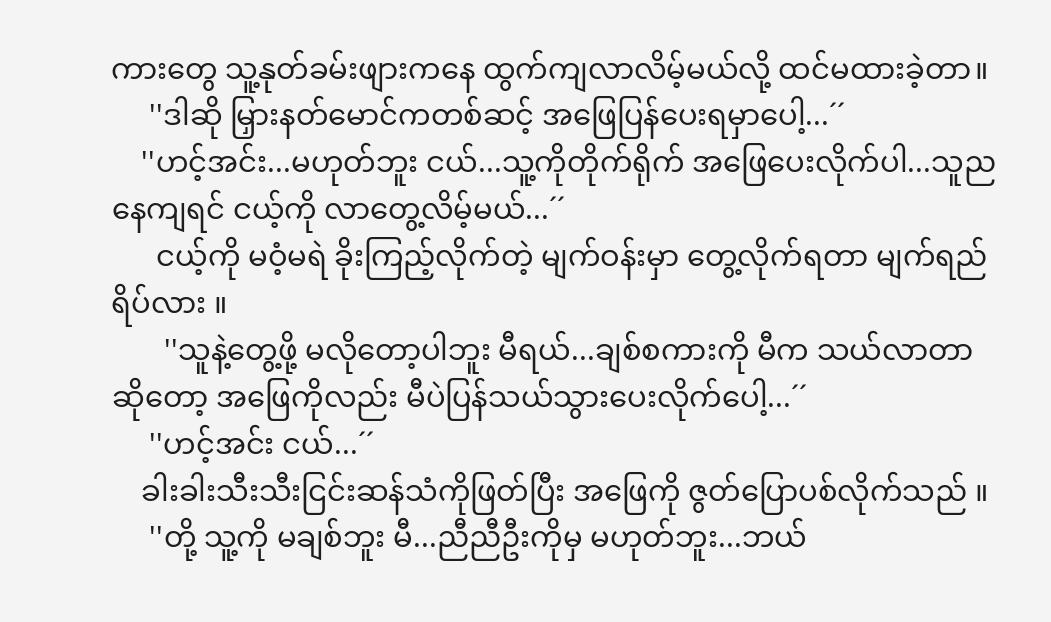ကားတွေ သူ့နုတ်ခမ်းဖျားကနေ ထွက်ကျလာလိမ့်မယ်လို့ ထင်မထားခဲ့တာ။
     ''ဒါဆို မြှားနတ်မောင်ကတစ်ဆင့် အဖြေပြန်ပေးရမှာပေါ့...´´
    ''ဟင့်အင်း...မဟုတ်ဘူး ငယ်...သူ့ကိုတိုက်ရိုက် အဖြေပေးလိုက်ပါ...သူညနေကျရင် ငယ့်ကို လာတွေ့လိမ့်မယ်...´´
      ငယ့်ကို မဝံ့မရဲ ခိုးကြည့်လိုက်တဲ့ မျက်ဝန်းမှာ တွေ့လိုက်ရတာ မျက်ရည်ရိပ်လား ။
       ''သူနဲ့တွေ့ဖို့ မလိုတော့ပါဘူး မီရယ်...ချစ်စကားကို မီက သယ်လာတာဆိုတော့ အဖြေကိုလည်း မီပဲပြန်သယ်သွားပေးလိုက်ပေါ့...´´
     ''ဟင့်အင်း ငယ်...´´
    ခါးခါးသီးသီးငြင်းဆန်သံကိုဖြတ်ပြီး အဖြေကို ဇွတ်ပြောပစ်လိုက်သည် ။
     ''တို့ သူ့ကို မချစ်ဘူး မီ...ညီညီဦးကိုမှ မဟုတ်ဘူး...ဘယ်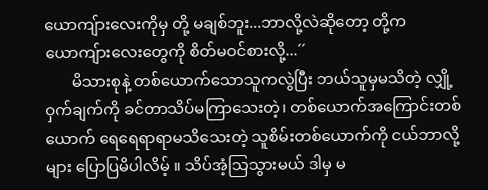ယောကျ်ားလေးကိုမှ တို့ မချစ်ဘူး...ဘာလို့လဲဆိုတော့ တို့က ယောကျ်ားလေးတွေကို စိတ်မဝင်စားလို့...´´
       မိသားစုနဲ့ တစ်ယောက်သောသူကလွဲပြီး ဘယ်သူမှမသိတဲ့ လျှို့ဝှက်ချက်ကို ခင်တာသိပ်မကြာသေးတဲ့၊ တစ်ယောက်အကြောင်းတစ်ယောက် ရေရေရာရာမသိသေးတဲ့ သူစိမ်းတစ်ယောက်ကို ငယ်ဘာလို့များ ပြောပြမိပါလိမ့် ။ သိပ်အံ့သြသွားမယ် ဒါမှ မ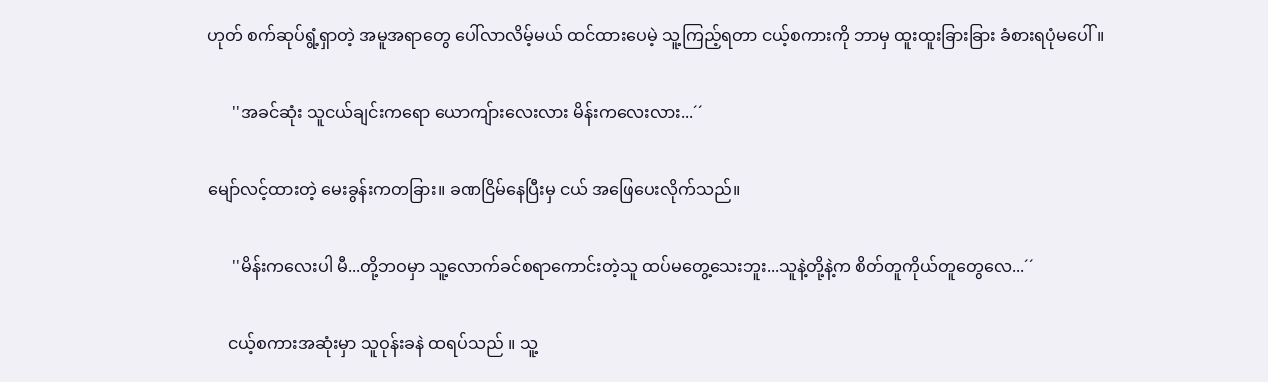ဟုတ် စက်ဆုပ်ရွံ့ရှာတဲ့ အမူအရာတွေ ပေါ်လာလိမ့်မယ် ထင်ထားပေမဲ့ သူ့ကြည့်ရတာ ငယ့်စကားကို ဘာမှ ထူးထူးခြားခြား ခံစားရပုံမပေါ်။

      ''အခင်ဆုံး သူငယ်ချင်းကရော ယောကျ်ားလေးလား မိန်းကလေးလား...´´

မျော်လင့်ထားတဲ့ မေးခွန်းကတခြား။ ခဏငြိမ်နေပြီးမှ ငယ် အဖြေပေးလိုက်သည်။

      ''မိန်းကလေးပါ မီ...တို့ဘဝမှာ သူ့လောက်ခင်စရာကောင်းတဲ့သူ ထပ်မတွေ့သေးဘူး...သူနဲ့တို့နဲ့က စိတ်တူကိုယ်တူတွေလေ...´´

     ငယ့်စကားအဆုံးမှာ သူဝုန်းခနဲ ထရပ်သည် ။ သူ့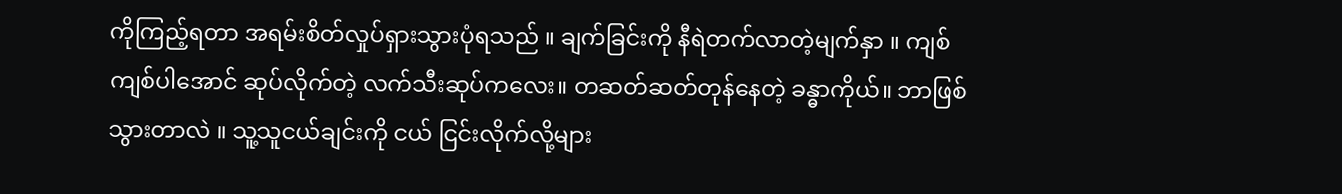ကိုကြည့်ရတာ အရမ်းစိတ်လှုပ်ရှားသွားပုံရသည် ။ ချက်ခြင်းကို နီရဲတက်လာတဲ့မျက်နှာ ။ ကျစ်ကျစ်ပါအောင် ဆုပ်လိုက်တဲ့ လက်သီးဆုပ်ကလေး။ တဆတ်ဆတ်တုန်နေတဲ့ ခန္ဓာကိုယ်။ ဘာဖြစ်သွားတာလဲ ။ သူ့သူငယ်ချင်းကို ငယ် ငြင်းလိုက်လို့များ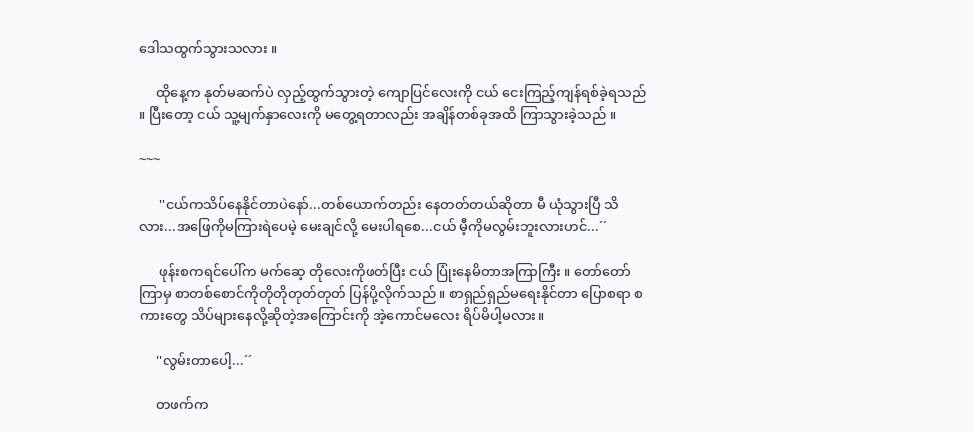ဒေါသထွက်သွားသလား ။

     ထိုနေ့က နုတ်မဆက်ပဲ လှည့်ထွက်သွားတဲ့ ကျောပြင်လေးကို ငယ် ငေးကြည့်ကျန်ရစ်ခဲ့ရသည် ။ ပြီးတော့ ငယ် သူ့မျက်နှာလေးကို မတွေ့ရတာလည်း အချိန်တစ်ခုအထိ ကြာသွားခဲ့သည် ။

~~~

      ''ငယ်ကသိပ်နေနိုင်တာပဲနော်...တစ်ယောက်တည်း နေတတ်တယ်ဆိုတာ မီ ယုံသွားပြီ သိလား...အဖြေကိုမကြားရဲပေမဲ့ မေးချင်လို့ မေးပါရစေ...ငယ် မီ့ကိုမလွမ်းဘူးလားဟင်...´´

      ဖုန်းစကရင်ပေါ်က မက်ဆေ့ တိုလေးကိုဖတ်ပြီး ငယ် ပြုံးနေမိတာအကြာကြီး ။ တော်တော်ကြာမှ စာတစ်စောင်ကိုတိုတိုတုတ်တုတ် ပြန်ပို့လိုက်သည် ။ စာရှည်ရှည်မရေးနိုင်တာ ပြောစရာ စကားတွေ သိပ်များနေလို့ဆိုတဲ့အကြောင်းကို အဲ့ကောင်မလေး ရိပ်မိပါ့မလား။

     ''လွမ်းတာပေါ့...´´

     တဖက်က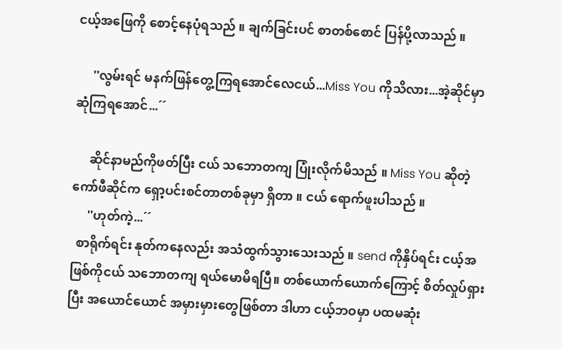ငယ့်အဖြေကို စောင့်နေပုံရသည် ။ ချက်ခြင်းပင် စာတစ်စောင် ပြန်ပို့လာသည် ။

     ''လွမ်းရင် မနက်ဖြန်တွေ့ကြရအောင်လေငယ်...Miss You ကိုသိလား...အဲ့ဆိုင်မှာ ဆုံကြရအောင်...´´

     ဆိုင်နာမည်ကိုဖတ်ပြီး ငယ် သဘောတကျ ပြုံးလိုက်မိသည် ။ Miss You ဆိုတဲ့ ကော်ဖီဆိုင်က ရှော့ပင်းစင်တာတစ်ခုမှာ ရှိတာ ။ ငယ် ရောက်ဖူးပါသည် ။
     ''ဟုတ်ကဲ့...´´
  စာရိုက်ရင်း နုတ်ကနေလည်း အသံထွက်သွားသေးသည် ။ send ကိုနှိပ်ရင်း ငယ့်အဖြစ်ကိုငယ် သဘောတကျ ရယ်မောမိရပြီ။ တစ်ယောက်ယောက်ကြောင့် စိတ်လှုပ်ရှားပြီး အယောင်ယောင် အမှားမှားတွေဖြစ်တာ ဒါဟာ ငယ့်ဘဝမှာ ပထမဆုံး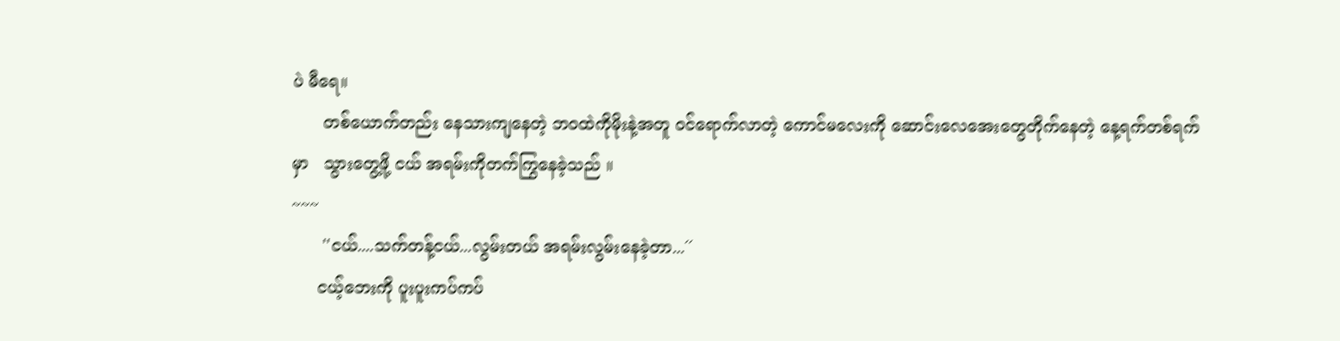ပဲ မီရေ။
      တစ်ယောက်တည်း နေသားကျနေတဲ့ ဘဝထဲကိုမိုးနဲ့အတူ ဝင်ရောက်လာတဲ့ ကောင်မလေးကို ဆောင်းလေအေးတွေတိုက်နေတဲ့ နေ့ရက်တစ်ရက်မှာ   သွားတွေ့ဖို့ ငယ် အရမ်းကိုတက်ကြွနေခဲ့သည် ။
~~~
      ''ငယ်....သက်တန့်ငယ်...လွမ်းတယ် အရမ်းလွမ်းနေခဲ့တာ...´´
     ငယ့်ဘေးကို ပူးပူးကပ်ကပ်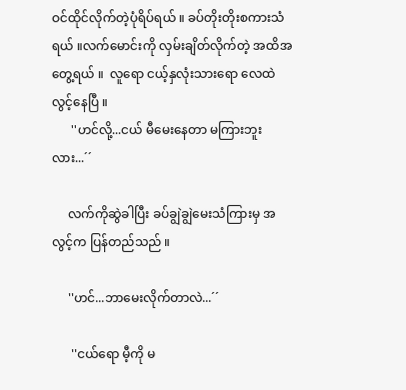ဝင်ထိုင်လိုက်တဲ့ပုံရိပ်ရယ် ။ ခပ်တိုးတိုးစကားသံရယ် ။လက်မောင်းကို လှမ်းချိတ်လိုက်တဲ့ အထိအတွေ့ရယ် ။  လူရော ငယ့်နှလုံးသားရော လေထဲလွင့်နေပြီ ။
      ''ဟင်လို့...ငယ် မီမေးနေတာ မကြားဘူးလား...´´

     လက်ကိုဆွဲခါပြီး ခပ်ချွဲချွဲမေးသံကြားမှ အလွင့်က ပြန်တည်သည် ။

     ''ဟင်...ဘာမေးလိုက်တာလဲ...´´

      ''ငယ်ရော မီ့ကို မ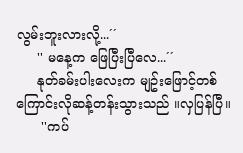လွမ်းဘူးလားလို့...´´
     '' မနေ့က ဖြေပြီးပြီလေ...´´
     နုတ်ခမ်းပါးလေးက မျဥ်းဖြောင့်တစ်ကြောင်းလိုဆန့်တန်းသွားသည် ။လှပြန်ပြီ။
      ''ကပ်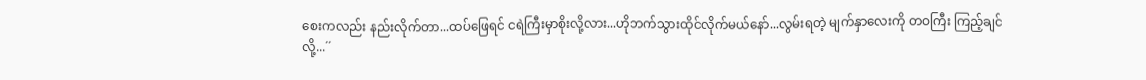စေးကလည်း နည်းလိုက်တာ...ထပ်ဖြေရင် ငရဲကြီးမှာစိုးလို့လား...ဟိုဘက်သွားထိုင်လိုက်မယ်နော်...လွမ်းရတဲ့ မျက်နှာလေးကို တဝကြီး ကြည့်ချင်လို့...´´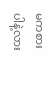မကစားပါနဲ့လား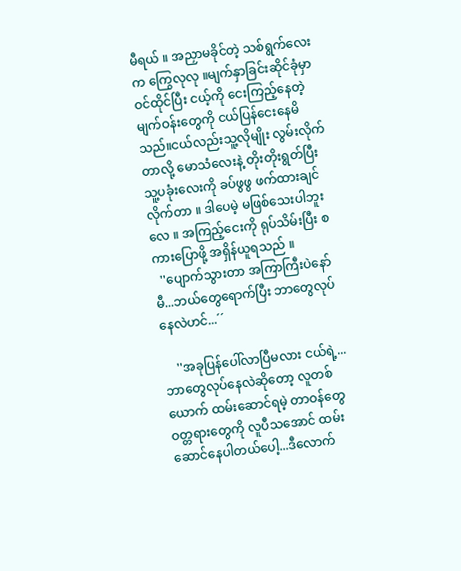မီရယ် ။ အညှာမခိုင်တဲ့ သစ်ရွက်လေးက ကြွေလုလု ။မျက်နှာခြင်းဆိုင်ခုံမှာ ဝင်ထိုင်ပြီး ငယ့်ကို ငေးကြည့်နေတဲ့ မျက်ဝန်းတွေကို ငယ်ပြန်ငေးနေမိသည်။ငယ်လည်းသူ့လိုမျိုး လွမ်းလိုက်တာလို့ မောသံလေးနဲ့ တိုးတိုးရွတ်ပြီး သူ့ပခုံးလေးကို ခပ်ဖွဖွ ဖက်ထားချင်လိုက်တာ ။ ဒါပေမဲ့ မဖြစ်သေးပါဘူးလေ ။ အကြည့်ငေးကို ရုပ်သိမ်းပြီး စကားပြောဖို့ အရှိန်ယူရသည် ။
  ''ပျောက်သွားတာ အကြာကြီးပဲနော်မီ...ဘယ်တွေရောက်ပြီး ဘာတွေလုပ်နေလဲဟင်...´´

    ''အခုပြန်ပေါ်လာပြီမလား ငယ်ရဲ့...ဘာတွေလုပ်နေလဲဆိုတော့ လူတစ်ယောက် ထမ်းဆောင်ရမဲ့ တာဝန်တွေဝတ္တရားတွေကို လူပီသအောင် ထမ်းဆောင်နေပါတယ်ပေါ့...ဒီလောက်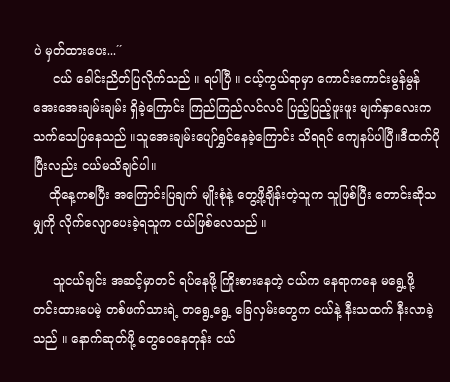ပဲ မှတ်ထားပေး...´´
     ငယ် ခေါင်းညိတ်ပြလိုက်သည် ။ ရပါပြီ ။ ငယ့်ကွယ်ရာမှာ ကောင်းကောင်းမွန်မွန် အေးအေးချမ်းချမ်း ရှိခဲ့ကြောင်း ကြည်ကြည်လင်လင် ပြည့်ပြည့်ဖူးဖူး မျက်နှာလေးက သက်သေပြနေသည် ။သူအေးချမ်းပျော်ရွှင်နေခဲ့ကြောင်း သိရရင် ကျေနပ်ပါပြီ။ဒီထက်ပိုပြီးလည်း ငယ်မသိချင်ပါ။
    ထိုနေ့ကစပြီး အကြောင်းပြချက် မျိုးစုံနဲ့ တွေ့ဖို့ချိန်းတဲ့သူက သူဖြစ်ပြီး တောင်းဆိုသမျှကို လိုက်လျောပေးခဲ့ရသူက ငယ်ဖြစ်လေသည် ။

     သူငယ်ချင်း အဆင့်မှာတင် ရပ်နေဖို့ ကြိုးစားနေတဲ့ ငယ်က နေရာကနေ မရွေ့ဖို့ တင်းထားပေမဲ့ တစ်ဖက်သားရဲ့ တရွေ့ရွေ့ ခြေလှမ်းတွေက ငယ်နဲ့ နီးသထက် နီးလာခဲ့သည် ။ နောက်ဆုတ်ဖို့ တွေဝေနေတုန်း ငယ်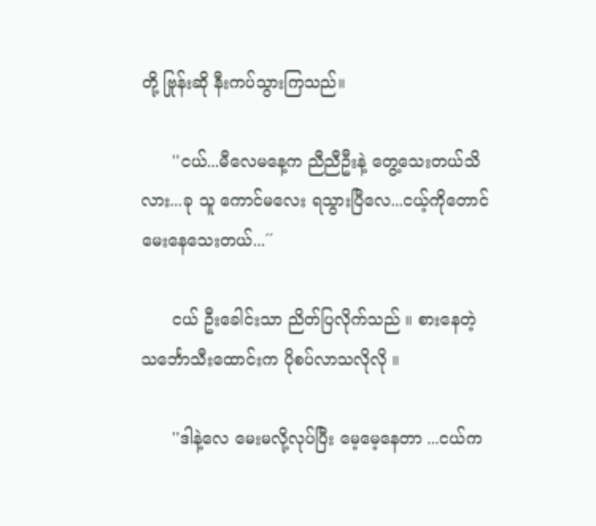တို့ ဗြုန်းဆို နီးကပ်သွားကြသည်။

      ''ငယ်...မီလေမနေ့က ညီညီဦးနဲ့ တွေ့သေးတယ်သိလား...ခု သူ ကောင်မလေး ရသွားပြီလေ...ငယ့်ကိုတောင် မေးနေသေးတယ်...´´

      ငယ် ဦးခေါင်းသာ ညိတ်ပြလိုက်သည် ။ စားနေတဲ့ သင်္ဘောသီးထောင်းက ပိုစပ်လာသလိုလို ။

      ''ဒါနဲ့လေ မေးမလို့လုပ်ပြီး မေ့မေ့နေတာ ...ငယ်က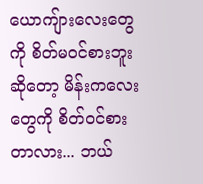ယောကျ်ားလေးတွေကို စိတ်မဝင်စားဘူးဆိုတော့ မိန်းကလေးတွေကို စိတ်ဝင်စားတာလား... ဘယ်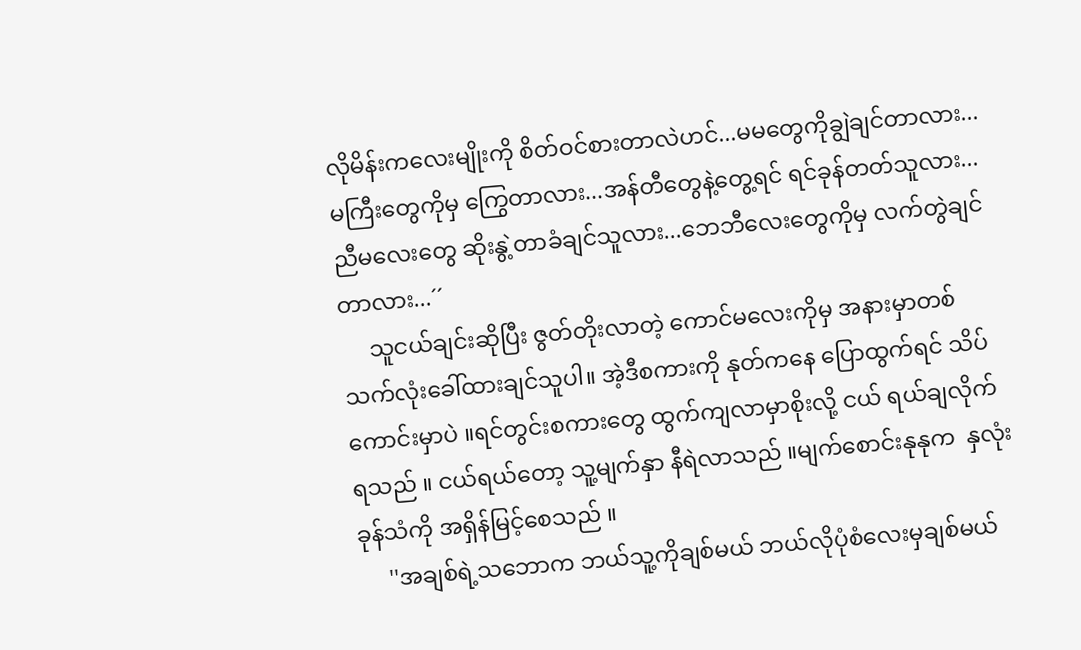လိုမိန်းကလေးမျိုးကို စိတ်ဝင်စားတာလဲဟင်...မမတွေကိုချွဲချင်တာလား...မကြီးတွေကိုမှ ကြွေတာလား...အန်တီတွေနဲ့တွေ့ရင် ရင်ခုန်တတ်သူလား...ညီမလေးတွေ ဆိုးနွဲ့တာခံချင်သူလား...ဘေဘီလေးတွေကိုမှ လက်တွဲချင်တာလား...´´
     သူငယ်ချင်းဆိုပြီး ဇွတ်တိုးလာတဲ့ ကောင်မလေးကိုမှ အနားမှာတစ်သက်လုံးခေါ်ထားချင်သူပါ။ အဲ့ဒီစကားကို နုတ်ကနေ ပြောထွက်ရင် သိပ်ကောင်းမှာပဲ ။ရင်တွင်းစကားတွေ ထွက်ကျလာမှာစိုးလို့ ငယ် ရယ်ချလိုက်ရသည် ။ ငယ်ရယ်တော့ သူ့မျက်နှာ နီရဲလာသည် ။မျက်စောင်းနုနုက  နှလုံးခုန်သံကို အရှိန်မြင့်စေသည် ။
     ''အချစ်ရဲ့သဘောက ဘယ်သူ့ကိုချစ်မယ် ဘယ်လိုပုံစံလေးမှချစ်မယ်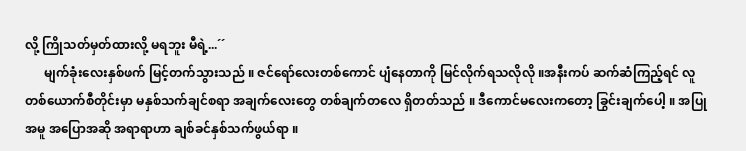လို့ ကြိုသတ်မှတ်ထားလို့ မရဘူး မီရဲ့...´´
      မျက်ခုံးလေးနှစ်ဖက် မြင့်တက်သွားသည် ။ ဇင်ရော်လေးတစ်ကောင် ပျံနေတာကို မြင်လိုက်ရသလိုလို ။အနီးကပ် ဆက်ဆံကြည့်ရင် လူတစ်ယောက်စီတိုင်းမှာ မနှစ်သက်ချင်စရာ အချက်လေးတွေ တစ်ချက်တလေ ရှိတတ်သည် ။ ဒီကောင်မလေးကတော့ ခြွင်းချက်ပေါ့ ။ အပြုအမူ အပြောအဆို အရာရာဟာ ချစ်ခင်နှစ်သက်ဖွယ်ရာ ။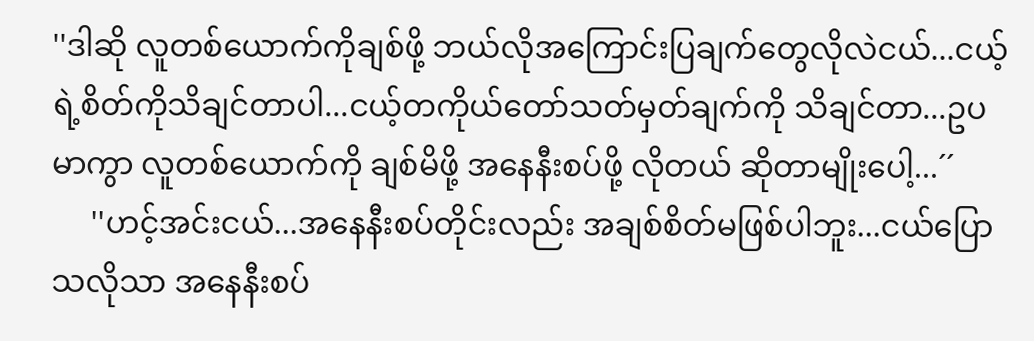''ဒါဆို လူတစ်ယောက်ကိုချစ်ဖို့ ဘယ်လိုအကြောင်းပြချက်တွေလိုလဲငယ်...ငယ့်ရဲ့စိတ်ကိုသိချင်တာပါ...ငယ့်တကိုယ်တော်သတ်မှတ်ချက်ကို သိချင်တာ...ဥပမာကွာ လူတစ်ယောက်ကို ချစ်မိဖို့ အနေနီးစပ်ဖို့ လိုတယ် ဆိုတာမျိုးပေါ့...´´
     ''ဟင့်အင်းငယ်...အနေနီးစပ်တိုင်းလည်း အချစ်စိတ်မဖြစ်ပါဘူး...ငယ်ပြောသလိုသာ အနေနီးစပ်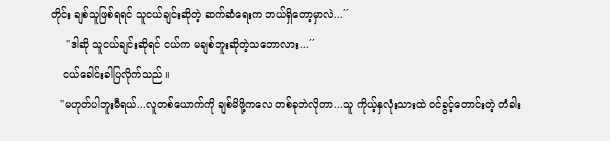တိုင်း ချစ်သူဖြစ်ရရင် သူငယ်ချင်းဆိုတဲ့ ဆက်ဆံရေးက ဘယ်ရှိတော့မှာလဲ...´´
     ''ဒါဆို သူငယ်ချင်းဆိုရင် ငယ်က မချစ်ဘူးဆိုတဲ့သဘောလား...´´
    ငယ်ခေါင်းခါပြလိုက်သည် ။
   ''မဟုတ်ပါဘူးမီရယ်...လူတစ်ယောက်ကို ချစ်မိဖို့ကလေ တစ်ခုဘဲလိုတာ...သူ ကိုယ့်နှလုံးသားထဲ ဝင်ခွင့်တောင်းတဲ့ တံခါး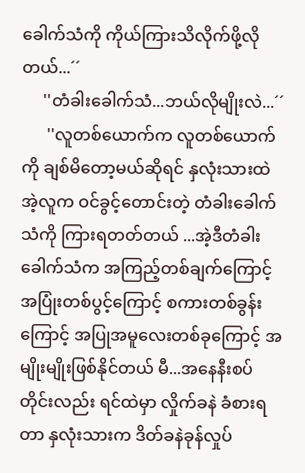ခေါက်သံကို ကိုယ်ကြားသိလိုက်ဖို့လိုတယ်...´´
     ''တံခါးခေါက်သံ...ဘယ်လိုမျိုးလဲ...´´
      ''လူတစ်ယောက်က လူတစ်ယောက်ကို ချစ်မိတော့မယ်ဆိုရင် နှလုံးသားထဲ အဲ့လူက ဝင်ခွင့်တောင်းတဲ့ တံခါးခေါက်သံကို ကြားရတတ်တယ် ...အဲ့ဒီတံခါးခေါက်သံက အကြည့်တစ်ချက်ကြောင့် အပြုံးတစ်ပွင့်ကြောင့် စကားတစ်ခွန်းကြောင့် အပြုအမူလေးတစ်ခုကြောင့် အမျိုးမျိုးဖြစ်နိုင်တယ် မီ...အနေနီးစပ်တိုင်းလည်း ရင်ထဲမှာ လှိုက်ခနဲ ခံစားရတာ နှလုံးသားက ဒိတ်ခနဲခုန်လှုပ်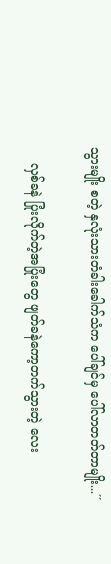သွားမျိုး စတဲ့ နှလုံးသားတံခါးခေါက်သံက ပေါ်ချင်မှ ပေါ်လာတတ်တာမျိုး...´´

    လှစ်ခနဲ ပြုံးလိုက်တဲ့အပြုံးတွေ ဖျတ်ခနဲကော့တက်သွားတဲ့ လေး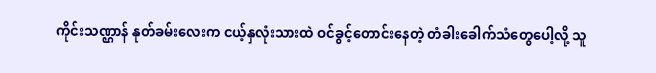ကိုင်းသဏ္ဌာန် နုတ်ခမ်းလေးက ငယ့်နှလုံးသားထဲ ဝင်ခွင့်တောင်းနေတဲ့ တံခါးခေါက်သံတွေပေါ့လို့ သူ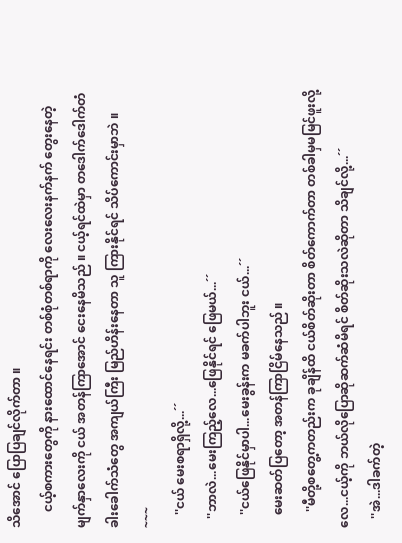သိအောင် ပြောပြချင်လိုက်တာ ။
     ငယ့်စကားတွေကို နားထောင်နေရင်း တစ်စုံတစ်ရာကို လေးလေးနက်နက် တွေးနေတဲ့ မျက်နှာလေးကို ငယ် အတန်ကြာအောင် ငေးနေမိသည် ။ ငယ့်ရင်ထဲမှာ တဒေါက်ဒေါက်တံခါးခေါက်သံတွေ အကျယ်ကြီး မြည်ဟိန်းနေတာ သူ ကြားနိုင်ရင် သိပ်ကောင်းမှာဘဲ ။
~~~
    ''ငယ် မေးစရာရှိလို့...´´
   ''ဘာလဲ...မေးကြည့်လေ...ဖြေနိုင်ရင် ဖြေမယ်...´´
    ''ငယ်ဖြေနိုင်မှာပါ...မေးခွန်းက မခက်ပါဘူး ငယ်...´´
    မေးဆတ်ပြတော့ အတန်ကြာငြိမ်နေသည် ။
     ''မီတို့စတွေ့ကတည်းက ခုချိန်ထိ ငယ်စိတ်ဆိုးတာ စိတ်ကောက်တာ တစ်ခါမှမမြင်ဖူးလို့လေ...ငယ့်ကို ဘယ်လိုပြောဆိုဆက်ဆံမိရင် စိတ်ဆိုးသလဲဆိုတာ သိချင်လို့...´´
   ''အဲ...ဒါခက်တဲ့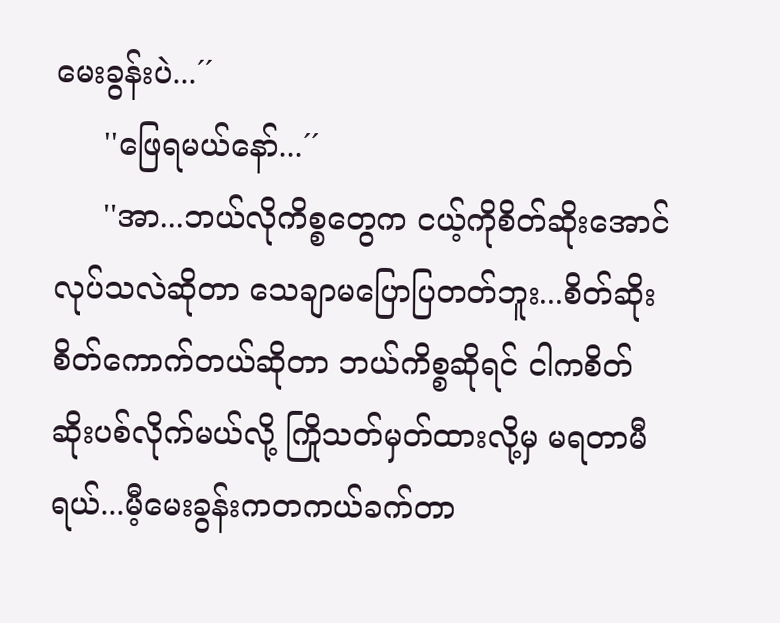မေးခွန်းပဲ...´´
     ''ဖြေရမယ်နော်...´´
     ''အာ...ဘယ်လိုကိစ္စတွေက ငယ့်ကိုစိတ်ဆိုးအောင် လုပ်သလဲဆိုတာ သေချာမပြောပြတတ်ဘူး...စိတ်ဆိုးစိတ်ကောက်တယ်ဆိုတာ ဘယ်ကိစ္စဆိုရင် ငါကစိတ်ဆိုးပစ်လိုက်မယ်လို့ ကြိုသတ်မှတ်ထားလို့မှ မရတာမီရယ်...မီ့မေးခွန်းကတကယ်ခက်တာ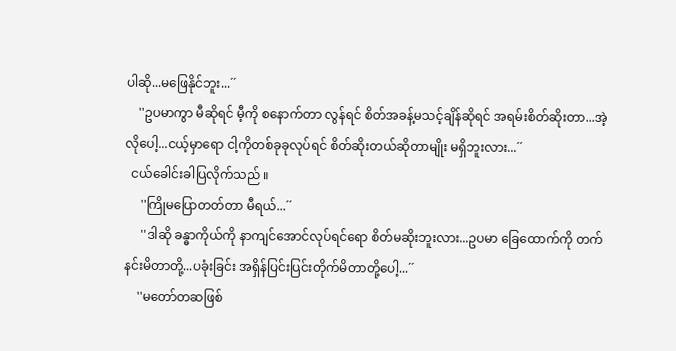ပါဆို...မဖြေနိုင်ဘူး...´´
    ''ဥပမာကွာ မီဆိုရင် မီ့ကို စနောက်တာ လွန်ရင် စိတ်အခန့်မသင့်ချိန်ဆိုရင် အရမ်းစိတ်ဆိုးတာ...အဲ့လိုပေါ့...ငယ့်မှာရော ငါ့ကိုတစ်ခုခုလုပ်ရင် စိတ်ဆိုးတယ်ဆိုတာမျိုး မရှိဘူးလား...´´
  ငယ်ခေါင်းခါပြလိုက်သည် ။
     ''ကြိုမပြောတတ်တာ မီရယ်...´´
     ''ဒါဆို ခန္ဓာကိုယ်ကို နာကျင်အောင်လုပ်ရင်ရော စိတ်မဆိုးဘူးလား...ဥပမာ ခြေထောက်ကို တက်နင်းမိတာတို့...ပခုံးခြင်း အရှိန်ပြင်းပြင်းတိုက်မိတာတို့ပေါ့...´´
    ''မတော်တဆဖြစ်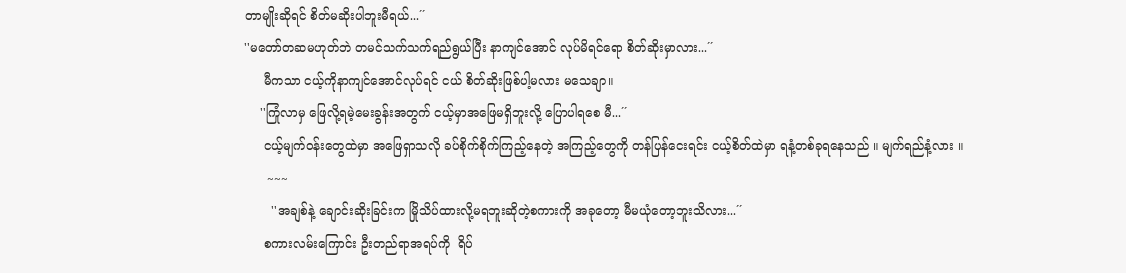တာမျိုးဆိုရင် စိတ်မဆိုးပါဘူးမီရယ်...´´
''မတော်တဆမဟုတ်ဘဲ တမင်သက်သက်ရည်ရွယ်ပြီး နာကျင်အောင် လုပ်မိရင်ရော စိတ်ဆိုးမှာလား...´´
     မီကသာ ငယ့်ကိုနာကျင်အောင်လုပ်ရင် ငယ် စိတ်ဆိုးဖြစ်ပါ့မလား မသေချာ။
    ''ကြုံလာမှ ဖြေလို့ရမဲ့မေးခွန်းအတွက် ငယ့်မှာအဖြေမရှိဘူးလို့ ပြောပါရစေ မီ...´´
     ငယ့်မျက်ဝန်းတွေထဲမှာ အဖြေရှာသလို ခပ်စိုက်စိုက်ကြည့်နေတဲ့ အကြည့်တွေကို တန်ပြန်ငေးရင်း ငယ့်စိတ်ထဲမှာ ရနံ့တစ်ခုရနေသည် ။ မျက်ရည်နံ့လား ။
      ~~~
       ''အချစ်နဲ့ ချောင်းဆိုးခြင်းက မြိုသိပ်ထားလို့မရဘူးဆိုတဲ့စကားကို အခုတော့ မီမယုံတော့ဘူးသိလား...´´
     စကားလမ်းကြောင်း ဦးတည်ရာအရပ်ကို  ရိပ်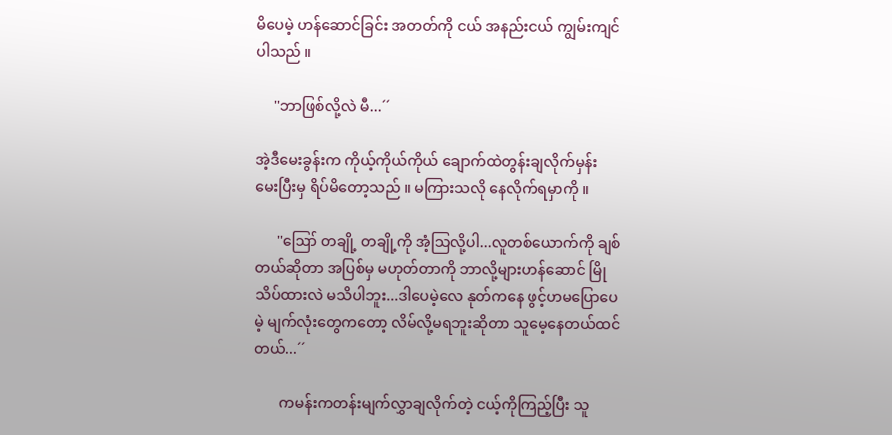မိပေမဲ့ ဟန်ဆောင်ခြင်း အတတ်ကို ငယ် အနည်းငယ် ကျွမ်းကျင်ပါသည် ။

     ''ဘာဖြစ်လို့လဲ မီ...´´

အဲ့ဒီမေးခွန်းက ကိုယ့်ကိုယ်ကိုယ် ချောက်ထဲတွန်းချလိုက်မှန်း မေးပြီးမှ ရိပ်မိတော့သည် ။ မကြားသလို နေလိုက်ရမှာကို ။

      ''ဪ တချို့ တချို့ကို အံ့သြလို့ပါ...လူတစ်ယောက်ကို ချစ်တယ်ဆိုတာ အပြစ်မှ မဟုတ်တာကို ဘာလို့များဟန်ဆောင် မြိုသိပ်ထားလဲ မသိပါဘူး...ဒါပေမဲ့လေ နုတ်ကနေ ဖွင့်ဟမပြောပေမဲ့ မျက်လုံးတွေကတော့ လိမ်လို့မရဘူးဆိုတာ သူမေ့နေတယ်ထင်တယ်...´´

       ကမန်းကတန်းမျက်လွှာချလိုက်တဲ့ ငယ့်ကိုကြည့်ပြီး သူ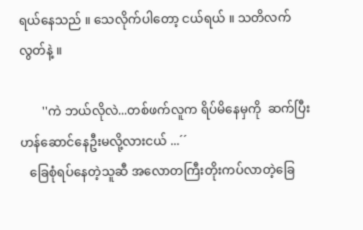ရယ်နေသည် ။ သေလိုက်ပါတော့ ငယ်ရယ် ။ သတိလက်လွတ်နဲ့ ။

       ''ကဲ ဘယ်လိုလဲ...တစ်ဖက်လူက ရိပ်မိနေမှကို  ဆက်ပြီး ဟန်ဆောင်နေဦးမလို့လားငယ် ...´´
   ခြေစုံရပ်နေတဲ့သူဆီ အလောတကြီးတိုးကပ်လာတဲ့ခြေ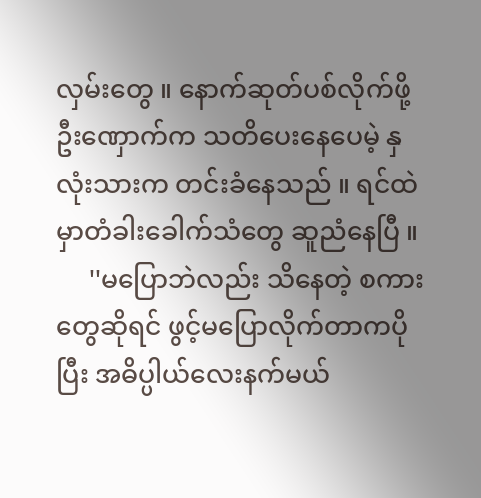လှမ်းတွေ ။ နောက်ဆုတ်ပစ်လိုက်ဖို့ ဦးဏှောက်က သတိပေးနေပေမဲ့ နှလုံးသားက တင်းခံနေသည် ။ ရင်ထဲမှာတံခါးခေါက်သံတွေ ဆူညံနေပြီ ။
     ''မပြောဘဲလည်း သိနေတဲ့ စကားတွေဆိုရင် ဖွင့်မပြောလိုက်တာကပိုပြီး အဓိပ္ပါယ်လေးနက်မယ်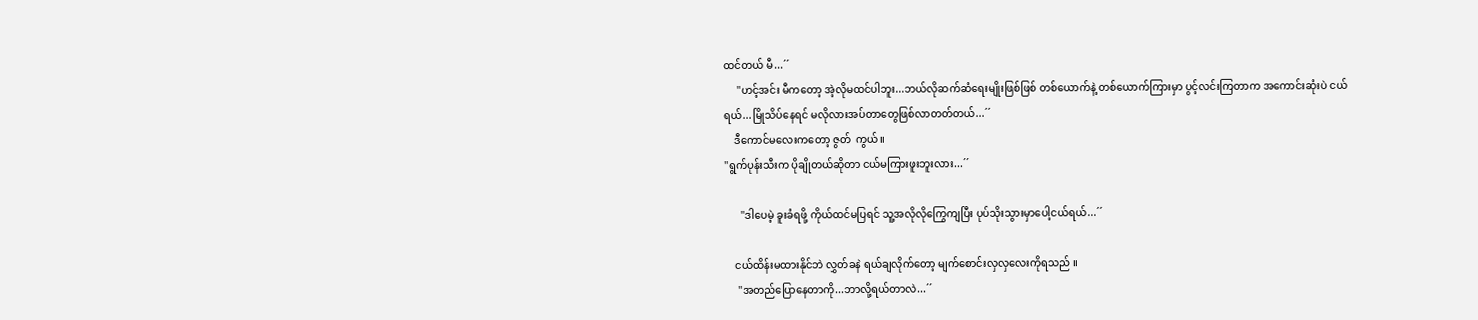ထင်တယ် မီ...´´
     ''ဟင့်အင်း မီကတော့ အဲ့လိုမထင်ပါဘူး...ဘယ်လိုဆက်ဆံရေးမျိုးဖြစ်ဖြစ် တစ်ယောက်နဲ့ တစ်ယောက်ကြားမှာ ပွင့်လင်းကြတာက အကောင်းဆုံးပဲ ငယ်ရယ်...မြိုသိပ်နေရင် မလိုလားအပ်တာတွေဖြစ်လာတတ်တယ်...´´
    ဒီကောင်မလေးကတော့ ဇွတ်  ကွယ်။
''ရွက်ပုန်းသီးက ပိုချိုတယ်ဆိုတာ ငယ်မကြားဖူးဘူးလား...´´

      ''ဒါပေမဲ့ ခူးခံရဖို့ ကိုယ်ထင်မပြရင် သူ့အလိုလိုကြွေကျပြီး ပုပ်သိုးသွားမှာပေါ့ငယ်ရယ်...´´

    ငယ်ထိန်းမထားနိုင်ဘဲ လွှတ်ခနဲ ရယ်ချလိုက်တော့ မျက်စောင်းလှလှလေးကိုရသည် ။
     ''အတည်ပြောနေတာကို...ဘာလို့ရယ်တာလဲ...´´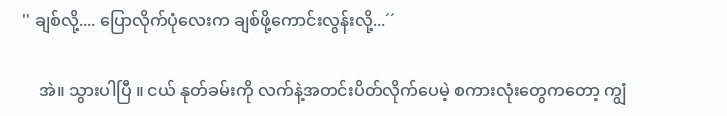'' ချစ်လို့.... ပြောလိုက်ပုံလေးက ချစ်ဖို့ကောင်းလွန်းလို့...´´

    အဲ။ သွားပါပြီ ။ ငယ် နုတ်ခမ်းကို လက်နဲ့အတင်းပိတ်လိုက်ပေမဲ့ စကားလုံးတွေကတော့ ကျွံ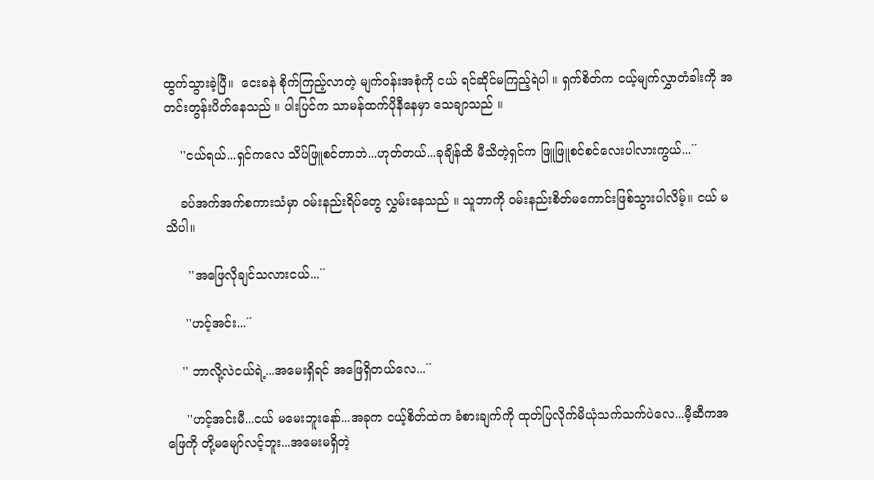ထွက်သွားခဲ့ပြီ။  ငေးခနဲ စိုက်ကြည့်လာတဲ့ မျက်ဝန်းအစုံကို ငယ် ရင်ဆိုင်မကြည့်ရဲပါ ။ ရှက်စိတ်က ငယ့်မျက်လွှာတံခါးကို အတင်းတွန်းပိတ်နေသည် ။ ပါးပြင်က သာမန်ထက်ပိုနီနေမှာ သေချာသည် ။

    ''ငယ်ရယ်...ရှင်ကလေ သိပ်ဖြူစင်တာဘဲ...ဟုတ်တယ်...ခုချိန်ထိ မီသိတဲ့ရှင်က ဖြူဖြူစင်စင်လေးပါလားကွယ်...´´

    ခပ်အက်အက်စကားသံမှာ ဝမ်းနည်းရိပ်တွေ လွှမ်းနေသည် ။ သူဘာကို ဝမ်းနည်းစိတ်မကောင်းဖြစ်သွားပါလိမ့်။ ငယ် မသိပါ။

      ''အဖြေလိုချင်သလားငယ်...´´

     ''ဟင့်အင်း...´´

    '' ဘာလို့လဲငယ်ရဲ့...အမေးရှိရင် အဖြေရှိတယ်လေ...´´

     ''ဟင့်အင်းမီ...ငယ် မမေးဘူးနော်...အခုက ငယ့်စိတ်ထဲက ခံစားချက်ကို ထုတ်ပြလိုက်မိယုံသက်သက်ပဲလေ...မီ့ဆီကအဖြေကို တို့မမျော်လင့်ဘူး...အမေးမရှိတဲ့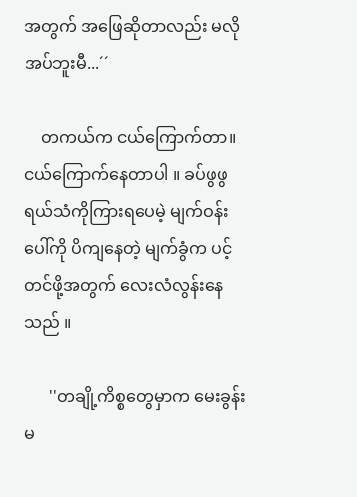အတွက် အဖြေဆိုတာလည်း မလိုအပ်ဘူးမီ...´´

    တကယ်က ငယ်ကြောက်တာ။ ငယ်ကြောက်နေတာပါ ။ ခပ်ဖွဖွရယ်သံကိုကြားရပေမဲ့ မျက်ဝန်းပေါ်ကို ပိကျနေတဲ့ မျက်ခွံက ပင့်တင်ဖို့အတွက် လေးလံလွန်းနေသည် ။

      ''တချို့ကိစ္စတွေမှာက မေးခွန်းမ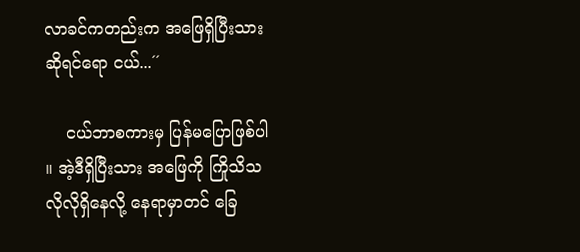လာခင်ကတည်းက အဖြေရှိပြီးသားဆိုရင်ရော ငယ်...´´

    ငယ်ဘာစကားမှ ပြန်မပြောဖြစ်ပါ ။ အဲ့ဒီရှိပြီးသား အဖြေကို ကြိုသိသလိုလိုရှိနေလို့ နေရာမှာတင် ခြေ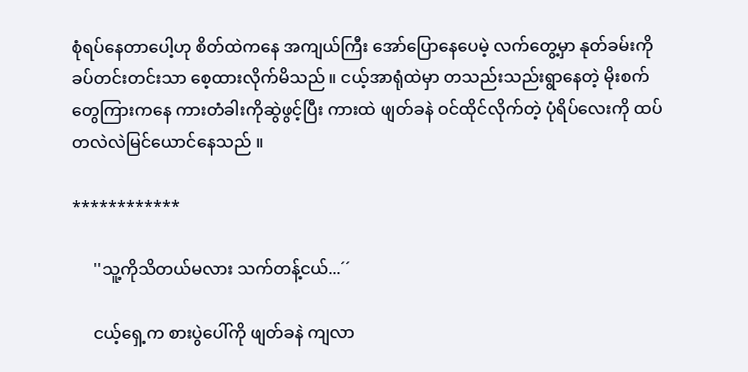စုံရပ်နေတာပေါ့ဟု စိတ်ထဲကနေ အကျယ်ကြီး အော်ပြောနေပေမဲ့ လက်တွေ့မှာ နုတ်ခမ်းကို ခပ်တင်းတင်းသာ စေ့ထားလိုက်မိသည် ။ ငယ့်အာရုံထဲမှာ တသည်းသည်းရွာနေတဲ့ မိုးစက်တွေကြားကနေ ကားတံခါးကိုဆွဲဖွင့်ပြီး ကားထဲ ဖျတ်ခနဲ ဝင်ထိုင်လိုက်တဲ့ ပုံရိပ်လေးကို ထပ်တလဲလဲမြင်ယောင်နေသည် ။

************

     ''သူ့ကိုသိတယ်မလား သက်တန့်ငယ်...´´

     ငယ့်ရှေ့က စားပွဲပေါ်ကို ဖျတ်ခနဲ ကျလာ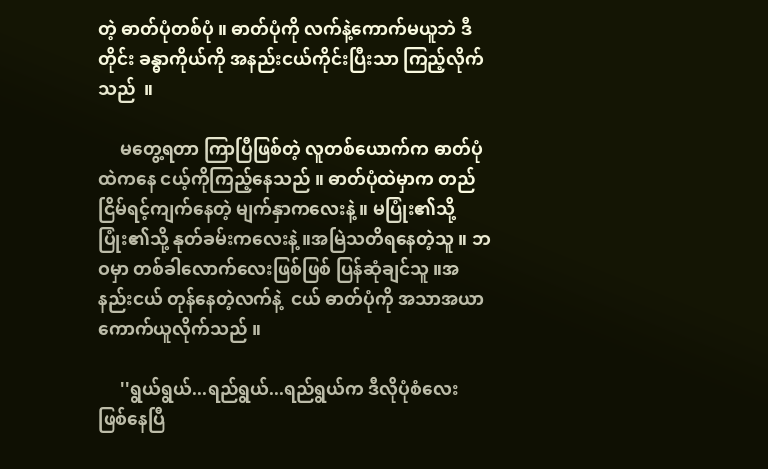တဲ့ ဓာတ်ပုံတစ်ပုံ ။ ဓာတ်ပုံကို လက်နဲ့ကောက်မယူဘဲ ဒီတိုင်း ခန္ဓာကိုယ်ကို အနည်းငယ်ကိုင်းပြီးသာ ကြည့်လိုက်သည်  ။

     မတွေ့ရတာ ကြာပြီဖြစ်တဲ့ လူတစ်ယောက်က ဓာတ်ပုံထဲကနေ ငယ့်ကိုကြည့်နေသည် ။ ဓာတ်ပုံထဲမှာက တည်ငြိမ်ရင့်ကျက်နေတဲ့ မျက်နှာကလေးနဲ့ ။ မပြုံး၏သို့ ပြုံး၏သို့ နုတ်ခမ်းကလေးနဲ့ ။အမြဲသတိရနေတဲ့သူ ။ ဘဝမှာ တစ်ခါလောက်လေးဖြစ်ဖြစ် ပြန်ဆုံချင်သူ ။အနည်းငယ် တုန်နေတဲ့လက်နဲ့  ငယ် ဓာတ်ပုံကို အသာအယာကောက်ယူလိုက်သည် ။

     ''ရွယ်ရွယ်...ရည်ရွယ်...ရည်ရွယ်က ဒီလိုပုံစံလေး ဖြစ်နေပြီ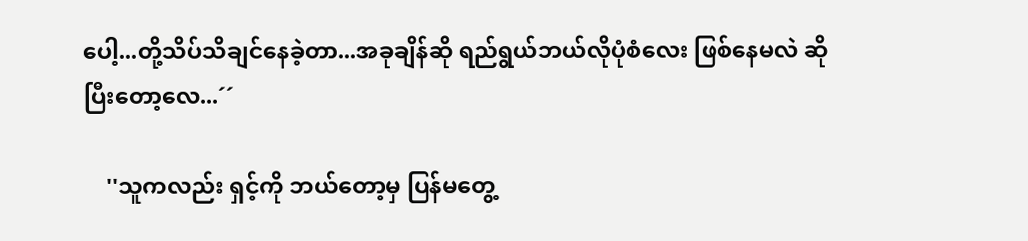ပေါ့...တို့သိပ်သိချင်နေခဲ့တာ...အခုချိန်ဆို ရည်ရွယ်ဘယ်လိုပုံစံလေး ဖြစ်နေမလဲ ဆိုပြီးတော့လေ...´´

    ''သူကလည်း ရှင့်ကို ဘယ်တော့မှ ပြန်မတွေ့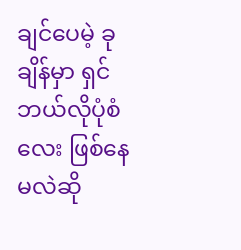ချင်ပေမဲ့ ခုချိန်မှာ ရှင် ဘယ်လိုပုံစံလေး ဖြစ်နေမလဲဆို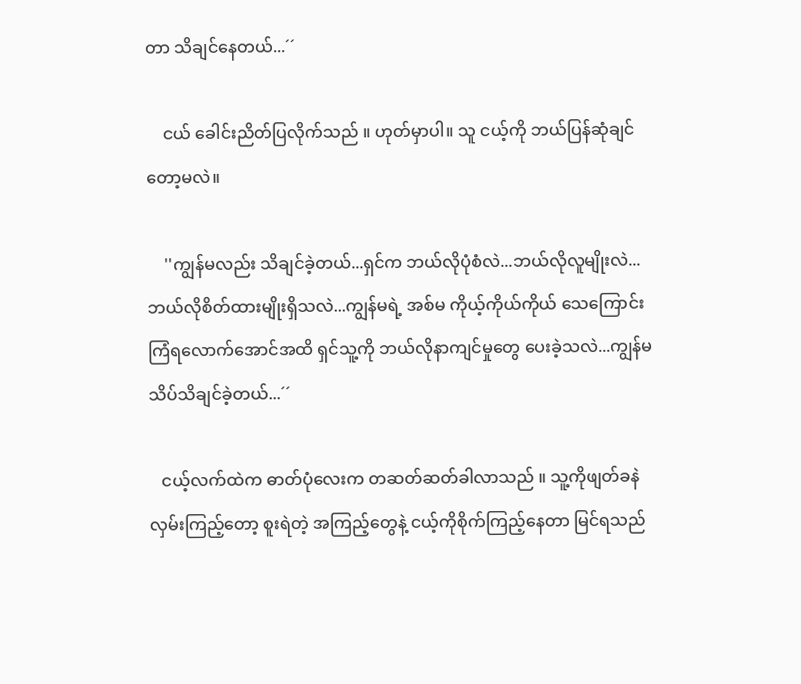တာ သိချင်နေတယ်...´´

    ငယ် ခေါင်းညိတ်ပြလိုက်သည် ။ ဟုတ်မှာပါ။ သူ ငယ့်ကို ဘယ်ပြန်ဆုံချင်တော့မလဲ။

    ''ကျွန်မလည်း သိချင်ခဲ့တယ်...ရှင်က ဘယ်လိုပုံစံလဲ...ဘယ်လိုလူမျိုးလဲ...ဘယ်လိုစိတ်ထားမျိုးရှိသလဲ...ကျွန်မရဲ့ အစ်မ ကိုယ့်ကိုယ်ကိုယ် သေကြောင်းကြံရလောက်အောင်အထိ ရှင်သူ့ကို ဘယ်လိုနာကျင်မှုတွေ ပေးခဲ့သလဲ...ကျွန်မသိပ်သိချင်ခဲ့တယ်...´´

   ငယ့်လက်ထဲက ဓာတ်ပုံလေးက တဆတ်ဆတ်ခါလာသည် ။ သူ့ကိုဖျတ်ခနဲလှမ်းကြည့်တော့ စူးရဲတဲ့ အကြည့်တွေနဲ့ ငယ့်ကိုစိုက်ကြည့်နေတာ မြင်ရသည်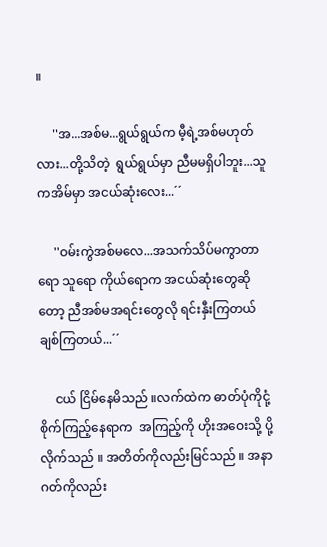။

     ''အ...အစ်မ...ရွယ်ရွယ်က မီ့ရဲ့အစ်မဟုတ်လား...တို့သိတဲ့  ရွယ်ရွယ်မှာ ညီမမရှိပါဘူး...သူကအိမ်မှာ အငယ်ဆုံးလေး...´´

     ''ဝမ်းကွဲအစ်မလေ...အသက်သိပ်မကွာတာရော သူရော ကိုယ်ရောက အငယ်ဆုံးတွေဆိုတော့ ညီအစ်မအရင်းတွေလို ရင်းနှီးကြတယ် ချစ်ကြတယ်...´´

     ငယ် ငြိမ်နေမိသည် ။လက်ထဲက ဓာတ်ပုံကိုငုံ့စိုက်ကြည့်နေရာက  အကြည့်ကို ဟိုးအဝေးသို့ ပို့လိုက်သည် ။ အတိတ်ကိုလည်းမြင်သည် ။ အနာဂတ်ကိုလည်း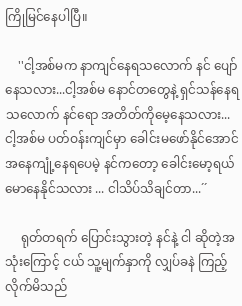ကြိုမြင်နေပါပြီ။

    ''ငါ့အစ်မက နာကျင်နေရသလောက် နင် ပျော်နေသလား...ငါ့အစ်မ နောင်တတွေနဲ့ ရှင်သန်နေရသလောက် နင်ရော အတိတ်ကိုမေ့နေသလား...ငါ့အစ်မ ပတ်ဝန်းကျင်မှာ ခေါင်းမဖော်နိုင်အောင် အနေကျုံ့နေရပေမဲ့ နင်ကတော့ ခေါင်းမော့ရယ်မောနေနိုင်သလား ... ငါသိပ်သိချင်တာ...´´

     ရုတ်တရက် ပြောင်းသွားတဲ့ နင်နဲ့ ငါ ဆိုတဲ့အသုံးကြောင့် ငယ် သူ့မျက်နှာကို လျှပ်ခနဲ ကြည့်လိုက်မိသည်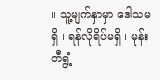။ သူ့မျက်နှာမှာ ဒေါသမရှိ ၊ ရန်လိုရိပ်မရှိ ၊ မုန်းတီရွံ့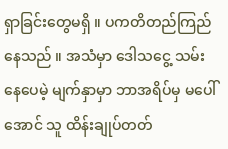ရှာခြင်းတွေမရှိ ။ ပကတိတည်ကြည်နေသည် ။ အသံမှာ ဒေါသငွေ့ သမ်းနေပေမဲ့ မျက်နှာမှာ ဘာအရိပ်မှ မပေါ်အောင် သူ ထိန်းချုပ်တတ်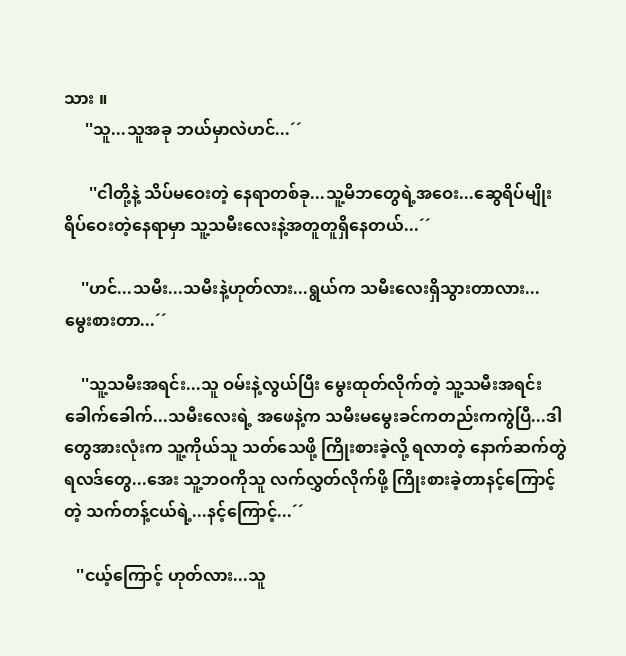သား ။
     ''သူ...သူအခု ဘယ်မှာလဲဟင်...´´

      ''ငါတို့နဲ့ သိပ်မဝေးတဲ့ နေရာတစ်ခု...သူ့မိဘတွေရဲ့အဝေး...ဆွေရိပ်မျိုးရိပ်ဝေးတဲ့နေရာမှာ သူ့သမီးလေးနဲ့အတူတူရှိနေတယ်...´´

    ''ဟင်...သမီး...သမီးနဲ့ဟုတ်လား...ရွယ်က သမီးလေးရှိသွားတာလား...မွေးစားတာ...´´

    ''သူ့သမီးအရင်း...သူ ဝမ်းနဲ့လွယ်ပြီး မွေးထုတ်လိုက်တဲ့ သူ့သမီးအရင်းခေါက်ခေါက်...သမီးလေးရဲ့ အဖေနဲ့က သမီးမမွေးခင်ကတည်းကကွဲပြီ...ဒါတွေအားလုံးက သူ့ကိုယ်သူ သတ်သေဖို့ ကြိုးစားခဲ့လို့ ရလာတဲ့ နောက်ဆက်တွဲရလဒ်တွေ...အေး သူ့ဘဝကိုသူ လက်လွှတ်လိုက်ဖို့ ကြိုးစားခဲ့တာနင့်ကြောင့်တဲ့ သက်တန့်ငယ်ရဲ့...နင့်ကြောင့်...´´

   ''ငယ့်ကြောင့် ဟုတ်လား...သူ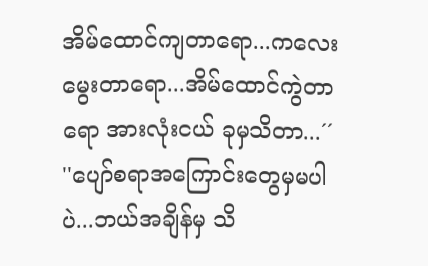အိမ်ထောင်ကျတာရော...ကလေးမွေးတာရော...အိမ်ထောင်ကွဲတာရော အားလုံးငယ် ခုမှသိတာ...´´
''ပျော်စရာအကြောင်းတွေမှမပါပဲ...ဘယ်အချိန်မှ သိ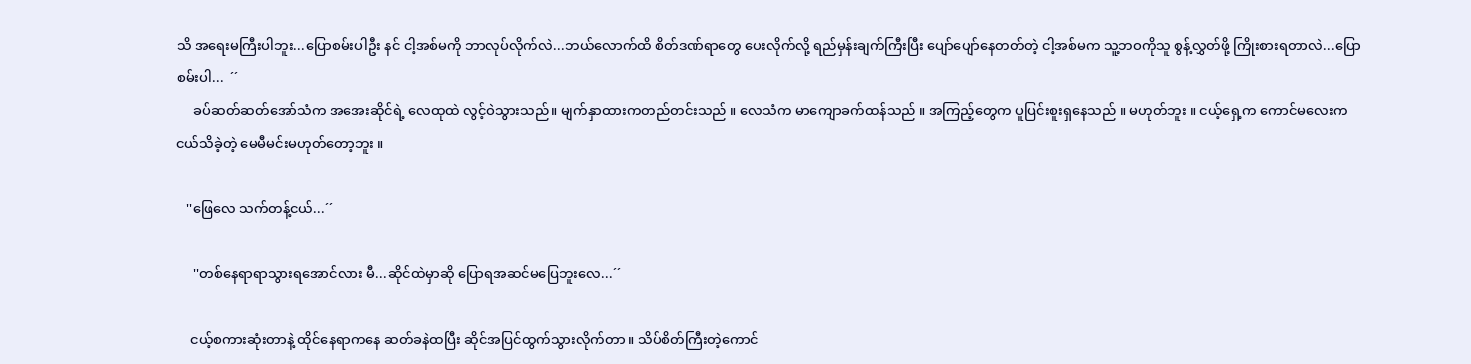သိ အရေးမကြီးပါဘူး...ပြောစမ်းပါဦး နင် ငါ့အစ်မကို ဘာလုပ်လိုက်လဲ...ဘယ်လောက်ထိ စိတ်ဒဏ်ရာတွေ ပေးလိုက်လို့ ရည်မှန်းချက်ကြီးပြီး ပျော်ပျော်နေတတ်တဲ့ ငါ့အစ်မက သူ့ဘဝကိုသူ စွန့်လွှတ်ဖို့ ကြိုးစားရတာလဲ...ပြောစမ်းပါ...  ´´
     ခပ်ဆတ်ဆတ်အော်သံက အအေးဆိုင်ရဲ့ လေထုထဲ လွင့်ဝဲသွားသည်။ မျက်နှာထားကတည်တင်းသည် ။ လေသံက မာကျောခက်ထန်သည် ။ အကြည့်တွေက ပူပြင်းစူးရှနေသည် ။ မဟုတ်ဘူး ။ ငယ့်ရှေ့က ကောင်မလေးက ငယ်သိခဲ့တဲ့ မေမီမင်းမဟုတ်တော့ဘူး ။

   ''ဖြေလေ သက်တန့်ငယ်...´´

     ''တစ်နေရာရာသွားရအောင်လား မီ...ဆိုင်ထဲမှာဆို ပြောရအဆင်မပြေဘူးလေ...´´

    ငယ့်စကားဆုံးတာနဲ့ ထိုင်နေရာကနေ ဆတ်ခနဲထပြီး ဆိုင်အပြင်ထွက်သွားလိုက်တာ။ သိပ်စိတ်ကြီးတဲ့ကောင်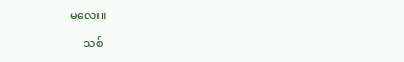မလေး။

     သစ်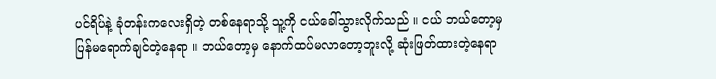ပင်ရိပ်နဲ့ ခုံတန်းကလေးရှိတဲ့ တစ်နေရာသို့ သူ့ကို ငယ်ခေါ်သွားလိုက်သည် ။ ငယ် ဘယ်တော့မှ ပြန်မရောက်ချင်တဲ့နေရာ ။ ဘယ်တော့မှ နောက်ထပ်မလာတော့ဘူးလို့ ဆုံးဖြတ်ထားတဲ့နေရာ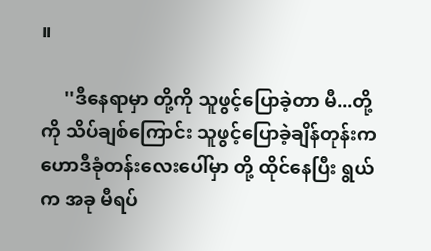။

     ''ဒီနေရာမှာ တို့ကို သူဖွင့်ပြောခဲ့တာ မီ...တို့ကို သိပ်ချစ်ကြောင်း သူဖွင့်ပြောခဲ့ချိန်တုန်းက ဟောဒီခုံတန်းလေးပေါ်မှာ တို့ ထိုင်နေပြီး ရွယ်က အခု မီရပ်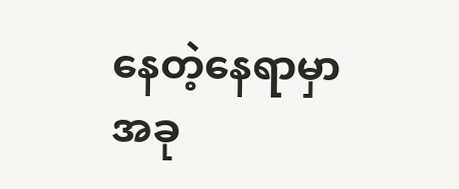နေတဲ့နေရာမှာ အခု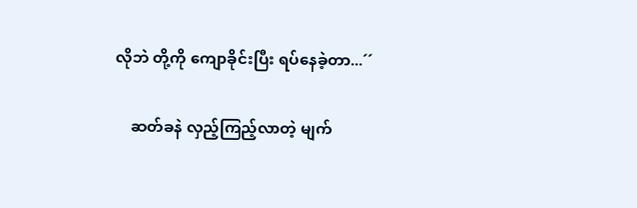လိုဘဲ တို့ကို ကျောခိုင်းပြီး ရပ်နေခဲ့တာ...´´

    ဆတ်ခနဲ လှည့်ကြည့်လာတဲ့ မျက်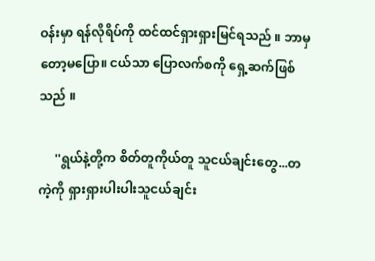ဝန်းမှာ ရန်လိုရိပ်ကို ထင်ထင်ရှားရှားမြင်ရသည် ။ ဘာမှတော့မပြော။ ငယ်သာ ပြောလက်စကို ရှေ့ဆက်ဖြစ်သည် ။

     ''ရွယ်နဲ့တို့က စိတ်တူကိုယ်တူ သူငယ်ချင်းတွေ...တကဲ့ကို ရှားရှားပါးပါးသူငယ်ချင်း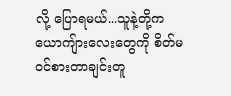လို့ ပြောရမယ်...သူနဲ့တို့က ယောကျ်ားလေးတွေကို စိတ်မဝင်စားတာချင်းတူ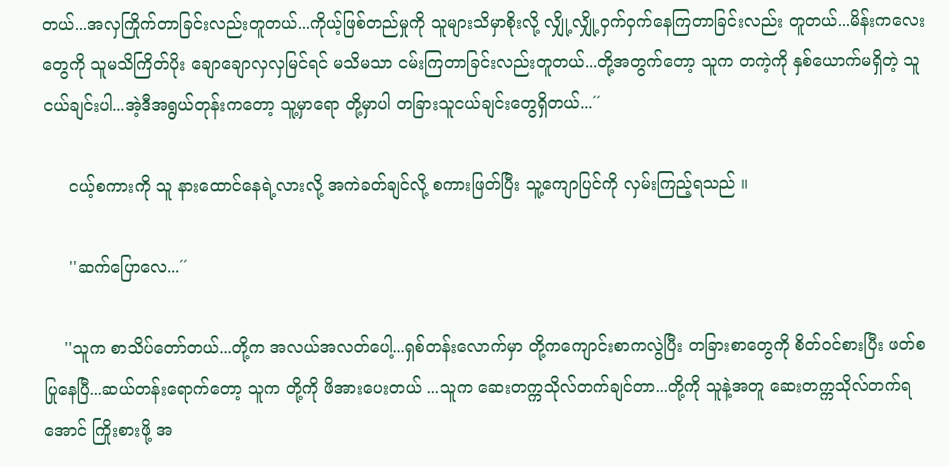တယ်...အလှကြိုက်တာခြင်းလည်းတူတယ်...ကိုယ့်ဖြစ်တည်မှုကို သူများသိမှာစိုးလို့ လျှို့လျှို့ဝှက်ဝှက်နေကြတာခြင်းလည်း တူတယ်...မိန်းကလေးတွေကို သူမသိကြိတ်ပိုး ချောချောလှလှမြင်ရင် မသိမသာ ငမ်းကြတာခြင်းလည်းတူတယ်...တို့အတွက်တော့ သူက တကဲ့ကို နှစ်ယောက်မရှိတဲ့ သူငယ်ချင်းပါ...အဲ့ဒီအရွယ်တုန်းကတော့ သူ့မှာရော တို့မှာပါ တခြားသူငယ်ချင်းတွေရှိတယ်...´´

     ငယ့်စကားကို သူ နားထောင်နေရဲ့လားလို့ အကဲခတ်ချင်လို့ စကားဖြတ်ပြီး သူ့ကျောပြင်ကို လှမ်းကြည့်ရသည် ။

     ''ဆက်ပြောလေ...´´

    ''သူက စာသိပ်တော်တယ်...တို့က အလယ်အလတ်ပေါ့...ရှစ်တန်းလောက်မှာ တို့ကကျောင်းစာကလွဲပြီး တခြားစာတွေကို စိတ်ဝင်စားပြီး ဖတ်စပြုနေပြီ...ဆယ်တန်းရောက်တော့ သူက တို့ကို ဖိအားပေးတယ် ...သူက ဆေးတက္ကသိုလ်တက်ချင်တာ...တို့ကို သူနဲ့အတူ ဆေးတက္ကသိုလ်တက်ရအောင် ကြိုးစားဖို့ အ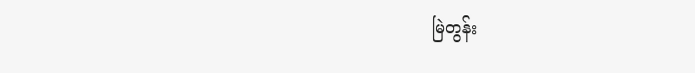မြဲတွန်း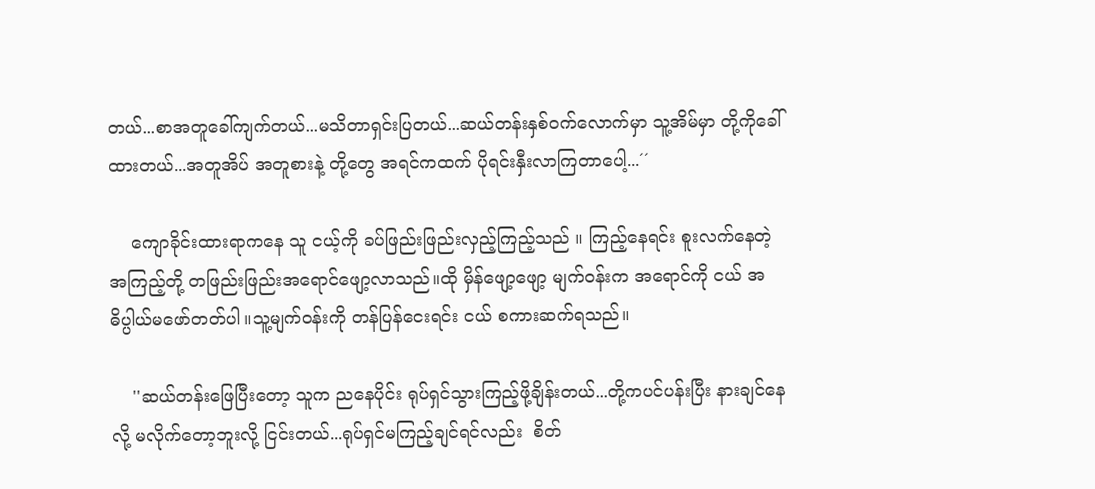တယ်...စာအတူခေါ်ကျက်တယ်...မသိတာရှင်းပြတယ်...ဆယ်တန်းနှစ်ဝက်လောက်မှာ သူ့အိမ်မှာ တို့ကိုခေါ်ထားတယ်...အတူအိပ် အတူစားနဲ့ တို့တွေ အရင်ကထက် ပိုရင်းနှီးလာကြတာပေါ့...´´

    ကျောခိုင်းထားရာကနေ သူ ငယ့်ကို ခပ်ဖြည်းဖြည်းလှည့်ကြည့်သည် ။ ကြည့်နေရင်း စူးလက်နေတဲ့ အကြည့်တို့ တဖြည်းဖြည်းအရောင်ဖျော့လာသည်။ထို မှိန်ဖျော့ဖျော့ မျက်ဝန်းက အရောင်ကို ငယ် အဓိပ္ပါယ်မဖော်တတ်ပါ။သူ့မျက်ဝန်းကို တန်ပြန်ငေးရင်း ငယ် စကားဆက်ရသည်။

    ''ဆယ်တန်းဖြေပြီးတော့ သူက ညနေပိုင်း ရုပ်ရှင်သွားကြည့်ဖို့ချိန်းတယ်...တို့ကပင်ပန်းပြီး နားချင်နေလို့ မလိုက်တော့ဘူးလို့ ငြင်းတယ်...ရုပ်ရှင်မကြည့်ချင်ရင်လည်း  စိတ်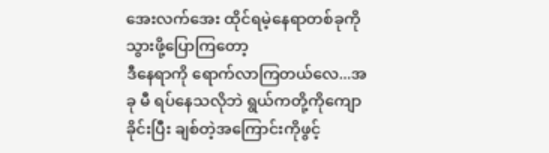အေးလက်အေး ထိုင်ရမဲ့နေရာတစ်ခုကို သွားဖို့ပြောကြတော့
ဒီနေရာကို ရောက်လာကြတယ်လေ...အခု မီ ရပ်နေသလိုဘဲ ရွယ်ကတို့ကိုကျောခိုင်းပြီး ချစ်တဲ့အကြောင်းကိုဖွင့်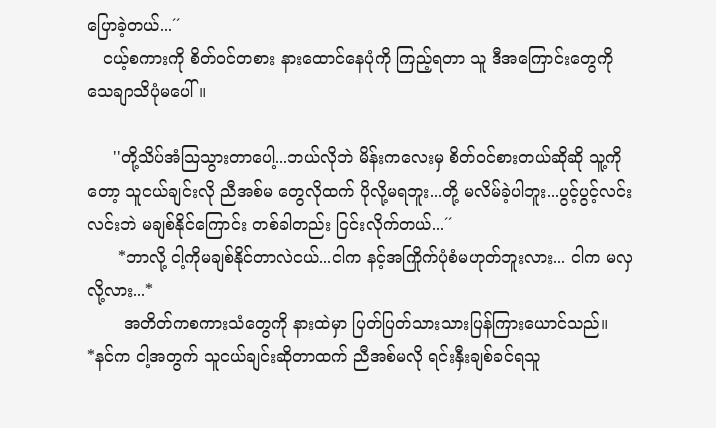ပြောခဲ့တယ်...´´
   ငယ့်စကားကို စိတ်ဝင်တစား နားထောင်နေပုံကို ကြည့်ရတာ သူ ဒီအကြောင်းတွေကို သေချာသိပုံမပေါ်။

     ''တို့သိပ်အံသြသွားတာပေါ့...ဘယ်လိုဘဲ မိန်းကလေးမှ စိတ်ဝင်စားတယ်ဆိုဆို သူ့ကိုတော့ သူငယ်ချင်းလို ညီအစ်မ တွေလိုထက် ပိုလို့မရဘူး...တို့ မလိမ်ခဲ့ပါဘူး...ပွင့်ပွင့်လင်းလင်းဘဲ မချစ်နိုင်ကြောင်း တစ်ခါတည်း ငြင်းလိုက်တယ်...´´
      *ဘာလို့ ငါ့ကိုမချစ်နိုင်တာလဲငယ်...ငါက နင့်အကြိုက်ပုံစံမဟုတ်ဘူးလား... ငါက မလှလို့လား...*
       အတိတ်ကစကားသံတွေကို နားထဲမှာ ပြတ်ပြတ်သားသားပြန်ကြားယောင်သည်။
*နင်က ငါ့အတွက် သူငယ်ချင်းဆိုတာထက် ညီအစ်မလို ရင်းနှီးချစ်ခင်ရသူ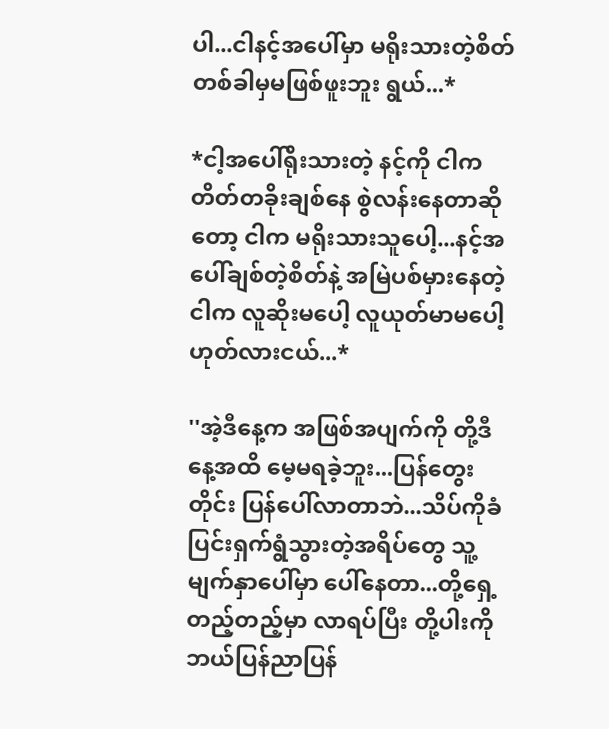ပါ...ငါနင့်အပေါ်မှာ မရိုးသားတဲ့စိတ် တစ်ခါမှမဖြစ်ဖူးဘူး ရွယ်...*

*ငါ့အပေါ်ရိုးသားတဲ့ နင့်ကို ငါကတိတ်တခိုးချစ်နေ စွဲလန်းနေတာဆိုတော့ ငါက မရိုးသားသူပေါ့...နင့်အပေါ်ချစ်တဲ့စိတ်နဲ့ အမြဲပစ်မှားနေတဲ့ငါက လူဆိုးမပေါ့ လူယုတ်မာမပေါ့ ဟုတ်လားငယ်...*

''အဲ့ဒီနေ့က အဖြစ်အပျက်ကို တို့ဒီနေ့အထိ မေ့မရခဲ့ဘူး...ပြန်တွေးတိုင်း ပြန်ပေါ်လာတာဘဲ...သိပ်ကိုခံပြင်းရှက်ရွံသွားတဲ့အရိပ်တွေ သူ့မျက်နှာပေါ်မှာ ပေါ်နေတာ...တို့ရှေ့တည့်တည့်မှာ လာရပ်ပြီး တို့ပါးကို ဘယ်ပြန်ညာပြန်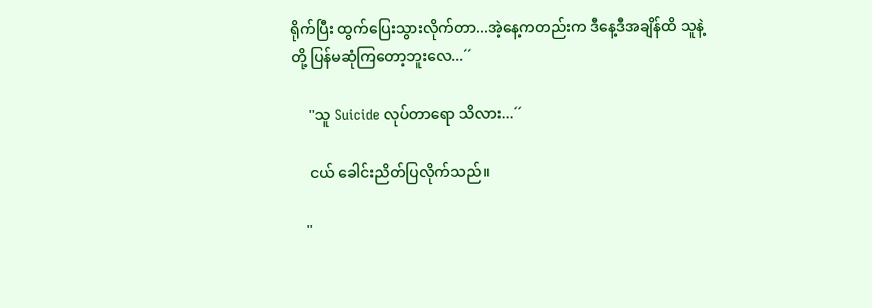ရိုက်ပြီး ထွက်ပြေးသွားလိုက်တာ...အဲ့နေ့ကတည်းက ဒီနေ့ဒီအချိန်ထိ သူနဲ့တို့ ပြန်မဆုံကြတော့ဘူးလေ...´´

     ''သူ Suicide လုပ်တာရော သိလား...´´

     ငယ် ခေါင်းညိတ်ပြလိုက်သည်။

    ''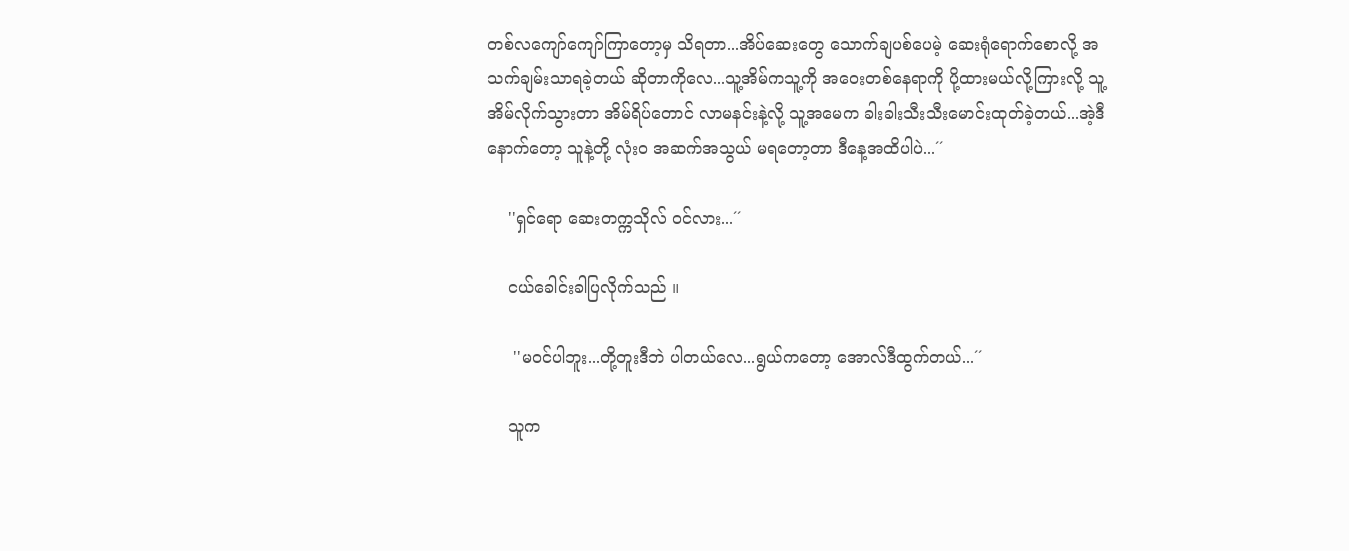တစ်လကျော်ကျော်ကြာတော့မှ သိရတာ...အိပ်ဆေးတွေ သောက်ချပစ်ပေမဲ့ ဆေးရုံရောက်စောလို့ အသက်ချမ်းသာရခဲ့တယ် ဆိုတာကိုလေ...သူ့အိမ်ကသူ့ကို အဝေးတစ်နေရာကို ပို့ထားမယ်လို့ကြားလို့ သူ့အိမ်လိုက်သွားတာ အိမ်ရိပ်တောင် လာမနင်းနဲ့လို့ သူ့အမေက ခါးခါးသီးသီးမောင်းထုတ်ခဲ့တယ်...အဲ့ဒီနောက်တော့ သူနဲ့တို့ လုံးဝ အဆက်အသွယ် မရတော့တာ ဒီနေ့အထိပါပဲ...´´

    ''ရှင်ရော ဆေးတက္ကသိုလ် ဝင်လား...´´

    ငယ်ခေါင်းခါပြလိုက်သည် ။

     ''မဝင်ပါဘူး...တို့တူးဒီဘဲ ပါတယ်လေ...ရွယ်ကတော့ အောလ်ဒီထွက်တယ်...´´

    သူက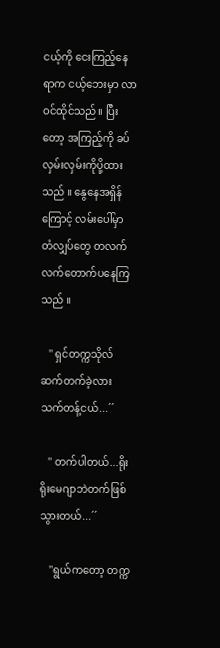ငယ့်ကို ငေးကြည့်နေရာက ငယ့်ဘေးမှာ လာဝင်ထိုင်သည်။ ပြီးတော့ အကြည့်ကို ခပ်လှမ်းလှမ်းကိုပို့ထားသည် ။ နွေနေအရှိန်ကြောင့် လမ်းပေါ်မှာ တံလျှပ်တွေ တလက်လက်တောက်ပနေကြသည် ။

   '' ရှင်တက္ကသိုလ် ဆက်တက်ခဲ့လား သက်တန့်ငယ်...´´

   '' တက်ပါတယ်...ရိုးရိုးမေဂျာဘဲတက်ဖြစ်သွားတယ်...´´

    ''ရွယ်ကတော့ တက္က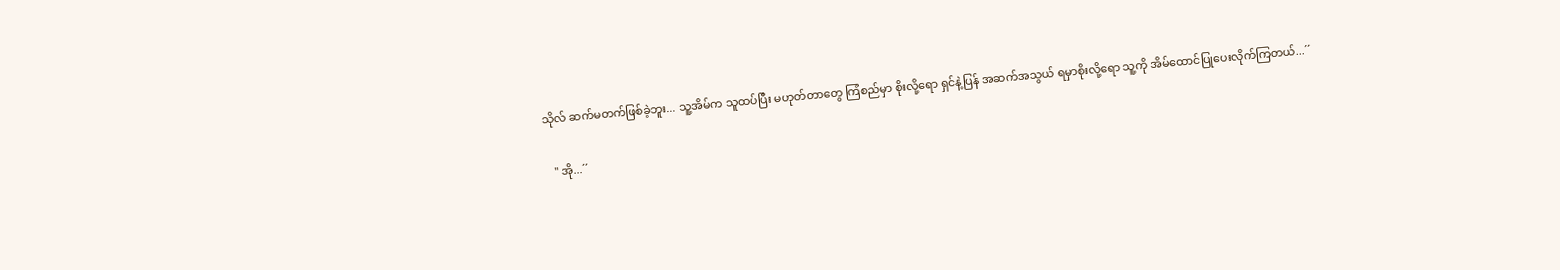သိုလ် ဆက်မတက်ဖြစ်ခဲ့ဘူး... သူ့အိမ်က သူထပ်ပြီး မဟုတ်တာတွေ ကြံစည်မှာ စိုးလို့ရော ရှင်နဲ့ပြန် အဆက်အသွယ် ရမှာစိုးလို့ရော သူ့ကို အိမ်ထောင်ပြုပေးလိုက်ကြတယ်...´´

   '' အို...´´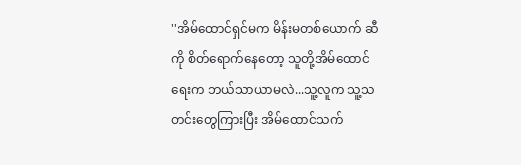''အိမ်ထောင်ရှင်မက မိန်းမတစ်ယောက် ဆီကို စိတ်ရောက်နေတော့ သူတို့အိမ်ထောင်ရေးက ဘယ်သာယာမလဲ...သူ့လူက သူ့သတင်းတွေကြားပြီး အိမ်ထောင်သက်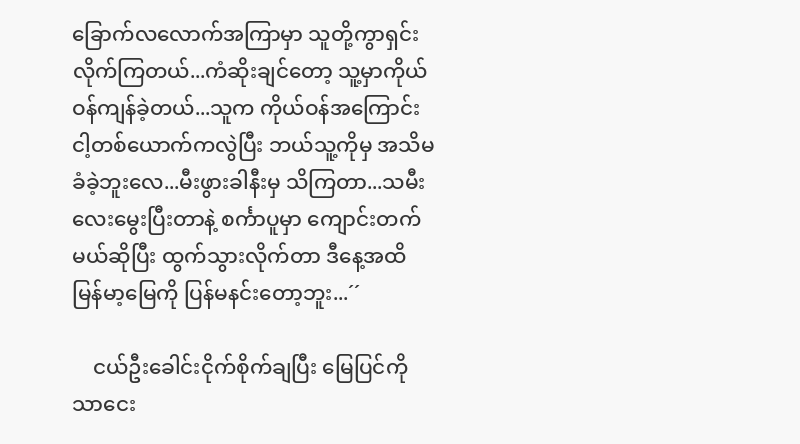ခြောက်လလောက်အကြာမှာ သူတို့ကွာရှင်းလိုက်ကြတယ်...ကံဆိုးချင်တော့ သူ့မှာကိုယ်ဝန်ကျန်ခဲ့တယ်...သူက ကိုယ်ဝန်အကြောင်း ငါ့တစ်ယောက်ကလွဲပြီး ဘယ်သူ့ကိုမှ အသိမခံခဲ့ဘူးလေ...မီးဖွားခါနီးမှ သိကြတာ...သမီးလေးမွေးပြီးတာနဲ့ စင်္ကာပူမှာ ကျောင်းတက်မယ်ဆိုပြီး ထွက်သွားလိုက်တာ ဒီနေ့အထိ မြန်မာ့မြေကို ပြန်မနင်းတော့ဘူး...´´

    ငယ်ဦးခေါင်းငိုက်စိုက်ချပြီး မြေပြင်ကိုသာငေး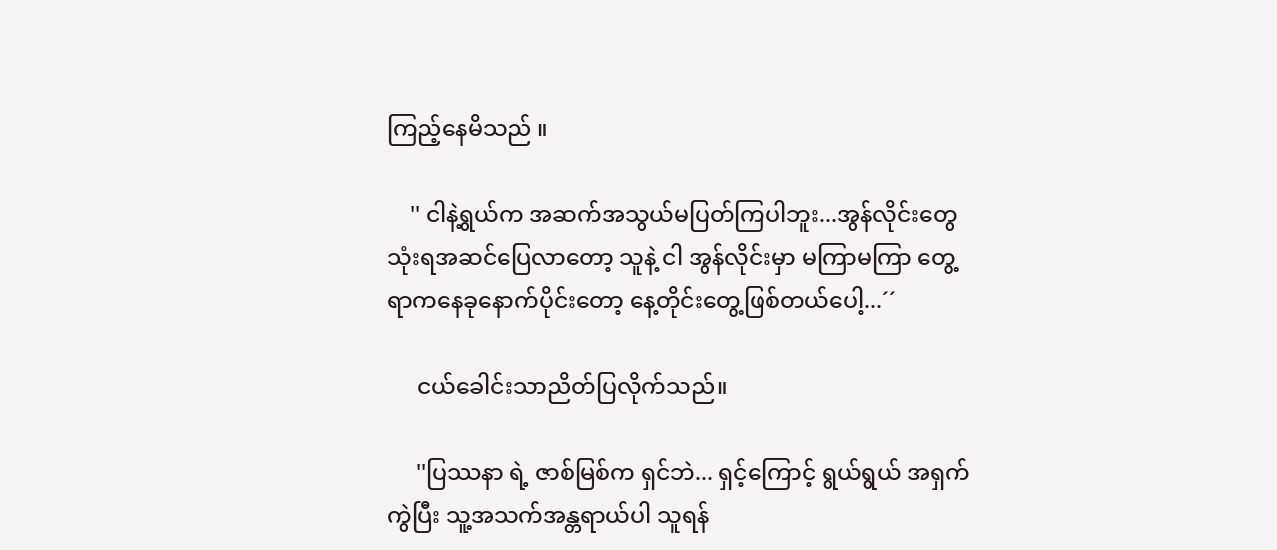ကြည့်နေမိသည် ။

    '' ငါနဲ့ရွယ်က အဆက်အသွယ်မပြတ်ကြပါဘူး...အွန်လိုင်းတွေ သုံးရအဆင်ပြေလာတော့ သူနဲ့ ငါ အွန်လိုင်းမှာ မကြာမကြာ တွေ့ရာကနေခုနောက်ပိုင်းတော့ နေ့တိုင်းတွေ့ဖြစ်တယ်ပေါ့...´´

     ငယ်ခေါင်းသာညိတ်ပြလိုက်သည်။

     ''ပြဿနာ ရဲ့ ဇာစ်မြစ်က ရှင်ဘဲ... ရှင့်ကြောင့် ရွယ်ရွယ် အရှက်ကွဲပြီး သူ့အသက်အန္တရာယ်ပါ သူရန်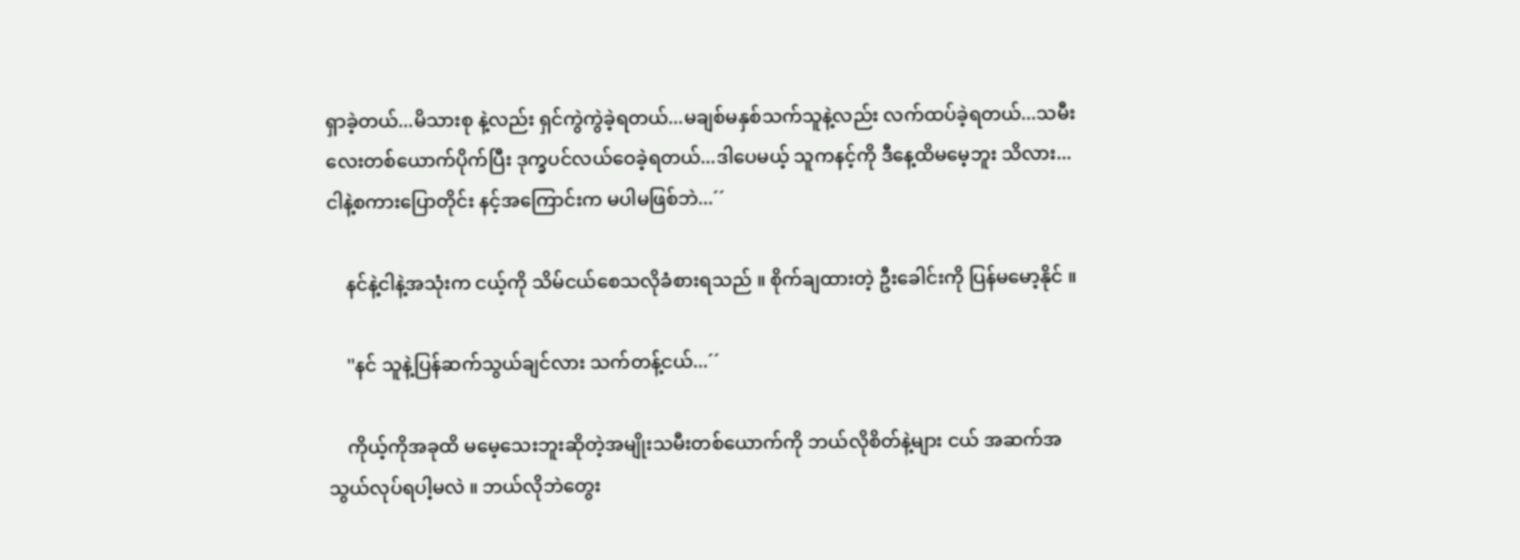ရှာခဲ့တယ်...မိသားစု နဲ့လည်း ရှင်ကွဲကွဲခဲ့ရတယ်...မချစ်မနှစ်သက်သူနဲ့လည်း လက်ထပ်ခဲ့ရတယ်...သမီးလေးတစ်ယောက်ပိုက်ပြီး ဒုက္ခပင်လယ်ဝေခဲ့ရတယ်...ဒါပေမယ့် သူကနင့်ကို ဒီနေ့ထိမမေ့ဘူး သိလား...ငါနဲ့စကားပြောတိုင်း နင့်အကြောင်းက မပါမဖြစ်ဘဲ...´´

    နင်နဲ့ငါနဲ့အသုံးက ငယ့်ကို သိမ်ငယ်စေသလိုခံစားရသည် ။ စိုက်ချထားတဲ့ ဦးခေါင်းကို ပြန်မမော့နိုင် ။

    ''နင် သူနဲ့ပြန်ဆက်သွယ်ချင်လား သက်တန့်ငယ်...´´

    ကိုယ့်ကိုအခုထိ မမေ့သေးဘူးဆိုတဲ့အမျိုးသမီးတစ်ယောက်ကို ဘယ်လိုစိတ်နဲ့များ ငယ် အဆက်အသွယ်လုပ်ရပါ့မလဲ ။ ဘယ်လိုဘဲတွေး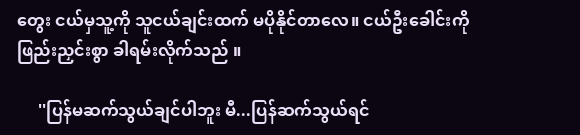တွေး ငယ်မှသူ့ကို သူငယ်ချင်းထက် မပိုနိုင်တာလေ။ ငယ်ဦးခေါင်းကို ဖြည်းညှင်းစွာ ခါရမ်းလိုက်သည် ။

     ''ပြန်မဆက်သွယ်ချင်ပါဘူး မီ...ပြန်ဆက်သွယ်ရင်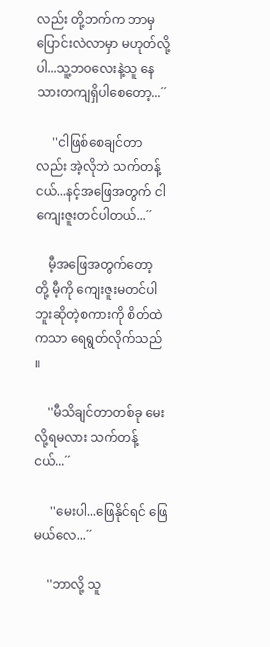လည်း တို့ဘက်က ဘာမှပြောင်းလဲလာမှာ မဟုတ်လို့ပါ...သူ့ဘဝလေးနဲ့သူ နေသားတကျရှိပါစေတော့...´´

     ''ငါဖြစ်စေချင်တာလည်း အဲ့လိုဘဲ သက်တန့်ငယ်...နင့်အဖြေအတွက် ငါ ကျေးဇူးတင်ပါတယ်...´´

    မီ့အဖြေအတွက်တော့ တို့ မီ့ကို ကျေးဇူးမတင်ပါဘူးဆိုတဲ့စကားကို စိတ်ထဲကသာ ရေရွတ်လိုက်သည် ။

    ''မီသိချင်တာတစ်ခု မေးလို့ရမလား သက်တန့်ငယ်...´´

     ''မေးပါ...ဖြေနိုင်ရင် ဖြေမယ်လေ...´´

    ''ဘာလို့ သူ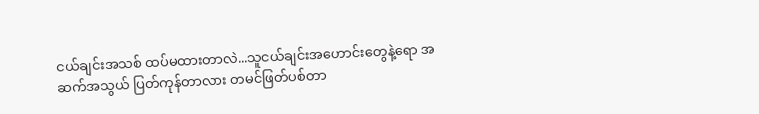ငယ်ချင်းအသစ် ထပ်မထားတာလဲ...သူငယ်ချင်းအဟောင်းတွေနဲ့ရော အဆက်အသွယ် ပြတ်ကုန်တာလား တမင်ဖြတ်ပစ်တာ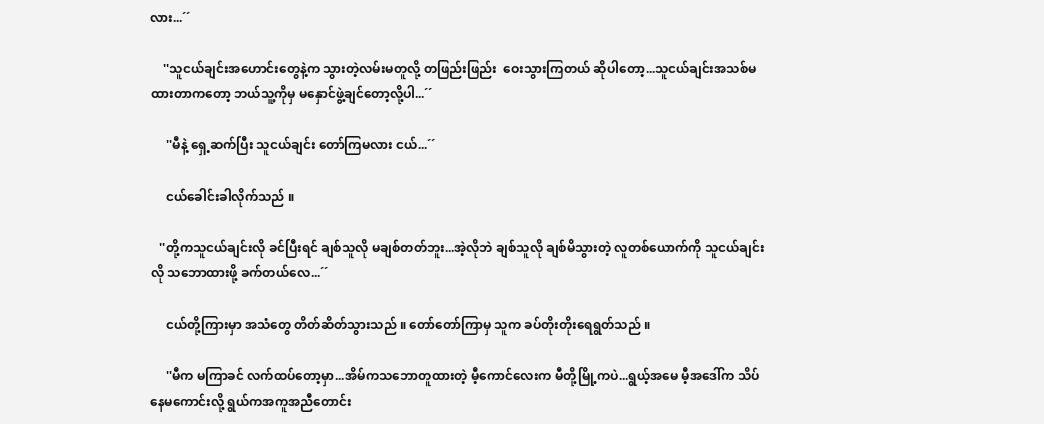လား...´´

    ''သူငယ်ချင်းအဟောင်းတွေနဲ့က သွားတဲ့လမ်းမတူလို့ တဖြည်းဖြည်း  ဝေးသွားကြတယ် ဆိုပါတော့...သူငယ်ချင်းအသစ်မထားတာကတော့ ဘယ်သူ့ကိုမှ မနှောင်ဖွဲ့ချင်တော့လို့ပါ...´´

     ''မီနဲ့ ရှေ့ဆက်ပြီး သူငယ်ချင်း တော်ကြမလား ငယ်...´´

     ငယ်ခေါင်းခါလိုက်သည် ။

   ''တို့ကသူငယ်ချင်းလို ခင်ပြီးရင် ချစ်သူလို မချစ်တတ်ဘူး...အဲ့လိုဘဲ ချစ်သူလို ချစ်မိသွားတဲ့ လူတစ်ယောက်ကို သူငယ်ချင်းလို သဘောထားဖို့ ခက်တယ်လေ...´´

     ငယ်တို့ကြားမှာ အသံတွေ တိတ်ဆိတ်သွားသည် ။ တော်တော်ကြာမှ သူက ခပ်တိုးတိုးရေရွတ်သည် ။

     ''မီက မကြာခင် လက်ထပ်တော့မှာ...အိမ်ကသဘောတူထားတဲ့ မီ့ကောင်လေးက မီတို့မြို့ကပဲ...ရွယ့်အမေ မီ့အဒေါ်က သိပ်နေမကောင်းလို့ ရွယ်ကအကူအညီတောင်း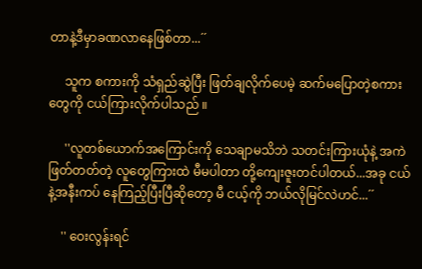တာနဲ့ဒီမှာခဏလာနေဖြစ်တာ...´´

     သူက စကားကို သံရှည်ဆွဲပြီး ဖြတ်ချလိုက်ပေမဲ့ ဆက်မပြောတဲ့စကားတွေကို ငယ်ကြားလိုက်ပါသည် ။

     ''လူတစ်ယောက်အကြောင်းကို သေချာမသိဘဲ သတင်းကြားယုံနဲ့ အကဲဖြတ်တတ်တဲ့ လူတွေကြားထဲ မီမပါတာ တို့ကျေးဇူးတင်ပါတယ်...အခု ငယ်နဲ့အနီးကပ် နေကြည့်ပြီးပြီဆိုတော့ မီ ငယ့်ကို ဘယ်လိုမြင်လဲဟင်...´´

    '' ဝေးလွန်းရင်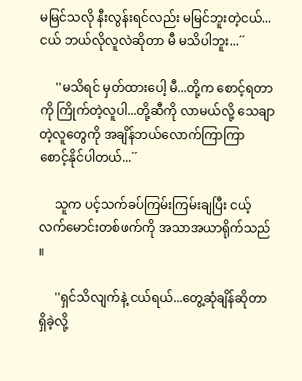မမြင်သလို နီးလွန်းရင်လည်း မမြင်ဘူးတဲ့ငယ်...ငယ် ဘယ်လိုလူလဲဆိုတာ မီ မသိပါဘူး...´´

     ''မသိရင် မှတ်ထားပေါ့ မီ...တို့က စောင့်ရတာကို ကြိုက်တဲ့လူပါ...တို့ဆီကို လာမယ်လို့ သေချာတဲ့လူတွေကို အချိန်ဘယ်လောက်ကြာကြာ စောင့်နိုင်ပါတယ်...´´

     သူက ပင့်သက်ခပ်ကြမ်းကြမ်းချပြီး ငယ့် လက်မောင်းတစ်ဖက်ကို အသာအယာရိုက်သည် ။

     ''ရှင်သိလျက်နဲ့ ငယ်ရယ်...တွေ့ဆုံချိန်ဆိုတာ ရှိခဲ့လို့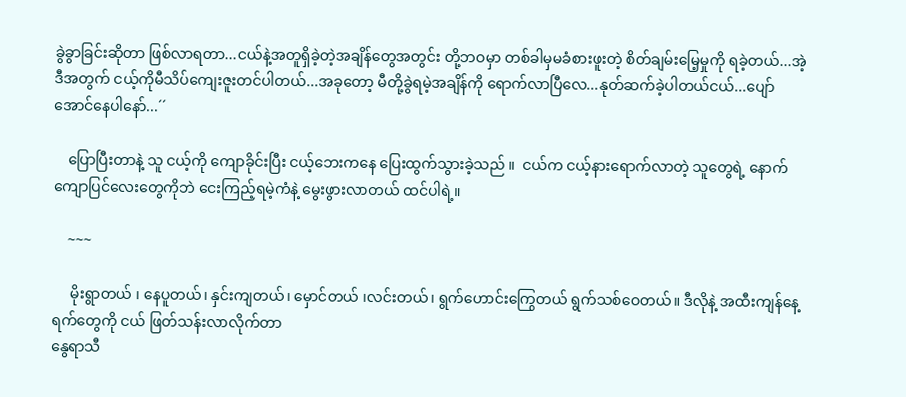ခွဲခွာခြင်းဆိုတာ ဖြစ်လာရတာ...ငယ်နဲ့အတူရှိခဲ့တဲ့အချိန်တွေအတွင်း တို့ဘဝမှာ တစ်ခါမှမခံစားဖူးတဲ့ စိတ်ချမ်းမြေ့မှုကို ရခဲ့တယ်...အဲ့ဒီအတွက် ငယ့်ကိုမီသိပ်ကျေးဇူးတင်ပါတယ်...အခုတော့ မီတို့ခွဲရမဲ့အချိန်ကို ရောက်လာပြီလေ...နုတ်ဆက်ခဲ့ပါတယ်ငယ်...ပျော်အောင်နေပါနော်...´´

    ပြောပြီးတာနဲ့ သူ ငယ့်ကို ကျောခိုင်းပြီး ငယ့်ဘေးကနေ ပြေးထွက်သွားခဲ့သည် ။  ငယ်က ငယ့်နားရောက်လာတဲ့ သူတွေရဲ့ နောက်ကျောပြင်လေးတွေကိုဘဲ ငေးကြည့်ရမဲ့ကံနဲ့ မွေးဖွားလာတယ် ထင်ပါရဲ့။

    ~~~

     မိုးရွာတယ် ၊ နေပူတယ်၊ နှင်းကျတယ်၊ မှောင်တယ် ၊လင်းတယ်၊ ရွက်ဟောင်းကြွေတယ် ရွက်သစ်ဝေတယ်။ ဒီလိုနဲ့ အထီးကျန်နေ့ရက်တွေကို ငယ် ဖြတ်သန်းလာလိုက်တာ
နွေရာသီ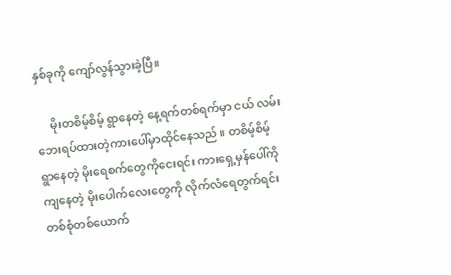နှစ်ခုကို ကျော်လွန်သွားခဲ့ပြီ။

     မိုးတစိမ့်စိမ့် ရွာနေတဲ့ နေ့ရက်တစ်ရက်မှာ ငယ် လမ်းဘေးရပ်ထားတဲ့ကားပေါ်မှာထိုင်နေသည် ။ တစိမ့်စိမ့် ရွာနေတဲ့ မိုးရေစက်တွေကိုငေးရင်း ကားရှေ့မှန်ပေါ်ကို ကျနေတဲ့ မိုးပေါက်လေးတွေကို လိုက်လံရေတွက်ရင်း တစ်စုံတစ်ယောက်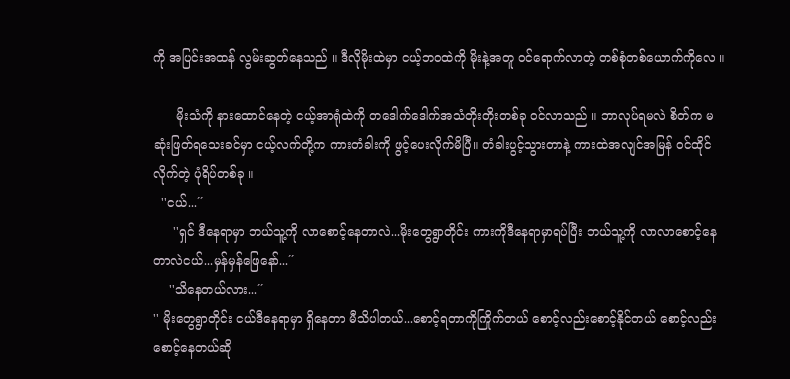ကို အပြင်းအထန် လွမ်းဆွတ်နေသည် ။ ဒီလိုမိုးထဲမှာ ငယ့်ဘဝထဲကို မိုးနဲ့အတူ ဝင်ရောက်လာတဲ့ တစ်စုံတစ်ယောက်ကိုလေ ။

      မိုးသံကို နားထောင်နေတဲ့ ငယ့်အာရုံထဲကို တဒေါက်ဒေါက်အသံတိုးတိုးတစ်ခု ဝင်လာသည် ။ ဘာလုပ်ရမလဲ စိတ်က မဆုံးဖြတ်ရသေးခင်မှာ ငယ့်လက်တို့က ကားတံခါးကို ဖွင့်ပေးလိုက်မိပြီ။ တံခါးပွင့်သွားတာနဲ့ ကားထဲအလျင်အမြန် ဝင်ထိုင်လိုက်တဲ့ ပုံရိပ်တစ်ခု ။
  ''ငယ်...´´
     ''ရှင် ဒီနေရာမှာ ဘယ်သူ့ကို လာစောင့်နေတာလဲ...မိုးတွေရွာတိုင်း ကားကိုဒီနေရာမှာရပ်ပြီး ဘယ်သူ့ကို လာလာစောင့်နေတာလဲငယ်...မှန်မှန်ဖြေနော်...´´
    ''သိနေတယ်လား...´´
'' မိုးတွေရွာတိုင်း ငယ်ဒီနေရာမှာ ရှိနေတာ မီသိပါတယ်...စောင့်ရတာကိုကြိုက်တယ် စောင့်လည်းစောင့်နိုင်တယ် စောင့်လည်းစောင့်နေတယ်ဆို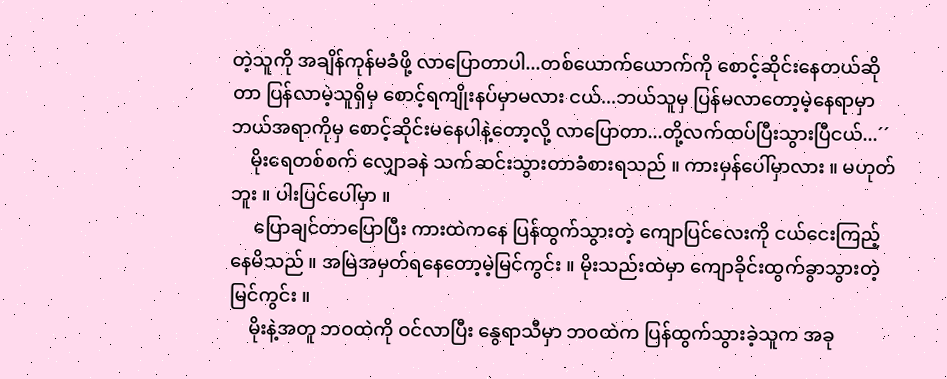တဲ့သူကို အချိန်ကုန်မခံဖို့ လာပြောတာပါ...တစ်ယောက်ယောက်ကို စောင့်ဆိုင်းနေတယ်ဆိုတာ ပြန်လာမဲ့သူရှိမှ စောင့်ရကျိုးနပ်မှာမလား ငယ်...ဘယ်သူမှ ပြန်မလာတော့မဲ့နေရာမှာ ဘယ်အရာကိုမှ စောင့်ဆိုင်းမနေပါနဲ့တော့လို့ လာပြောတာ...တို့လက်ထပ်ပြီးသွားပြီငယ်...´´
    မိုးရေတစ်စက် လျှောခနဲ သက်ဆင်းသွားတာခံစားရသည် ။ ကားမှန်ပေါ်မှာလား ။ မဟုတ်ဘူး ။ ပါးပြင်ပေါ်မှာ ။
     ပြောချင်တာပြောပြီး ကားထဲကနေ ပြန်ထွက်သွားတဲ့ ကျောပြင်လေးကို ငယ်ငေးကြည့်နေမိသည် ။ အမြဲအမှတ်ရနေတော့မဲ့မြင်ကွင်း ။ မိုးသည်းထဲမှာ ကျောခိုင်းထွက်ခွာသွားတဲ့မြင်ကွင်း ။
    မိုးနဲ့အတူ ဘဝထဲကို ဝင်လာပြီး နွေရာသီမှာ ဘဝထဲက ပြန်ထွက်သွားခဲ့သူက အခု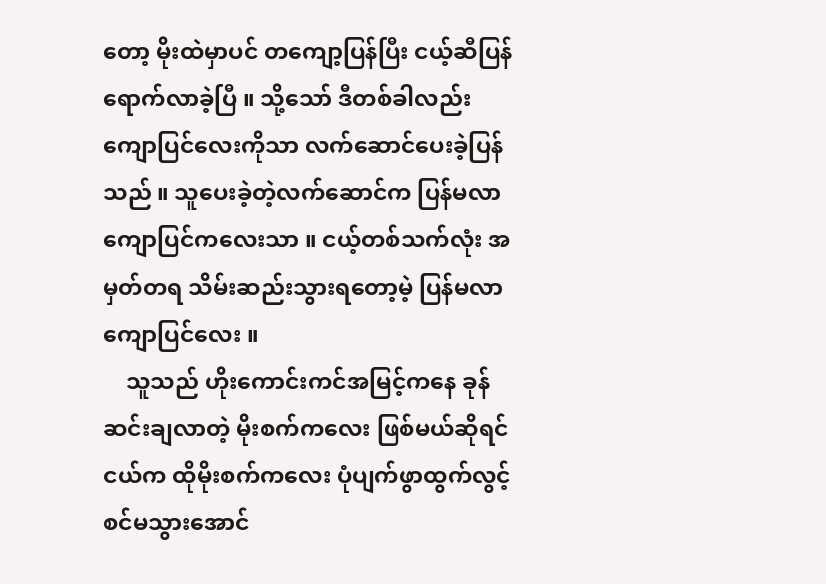တော့ မိုးထဲမှာပင် တကျော့ပြန်ပြီး ငယ့်ဆီပြန်ရောက်လာခဲ့ပြီ ။ သို့သော် ဒီတစ်ခါလည်း ကျောပြင်လေးကိုသာ လက်ဆောင်ပေးခဲ့ပြန်သည် ။ သူပေးခဲ့တဲ့လက်ဆောင်က ပြန်မလာကျောပြင်ကလေးသာ ။ ငယ့်တစ်သက်လုံး အမှတ်တရ သိမ်းဆည်းသွားရတော့မဲ့ ပြန်မလာကျောပြင်လေး ။
    သူသည် ဟိုးကောင်းကင်အမြင့်ကနေ ခုန်ဆင်းချလာတဲ့ မိုးစက်ကလေး ဖြစ်မယ်ဆိုရင် ငယ်က ထိုမိုးစက်ကလေး ပုံပျက်ဖွာထွက်လွင့်စင်မသွားအောင်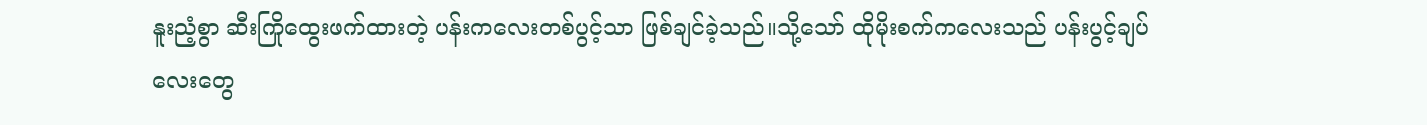နူးညံ့စွာ ဆီးကြိုထွေးဖက်ထားတဲ့ ပန်းကလေးတစ်ပွင့်သာ ဖြစ်ချင်ခဲ့သည်။သို့သော် ထိုမိုးစက်ကလေးသည် ပန်းပွင့်ချပ်လေးတွေ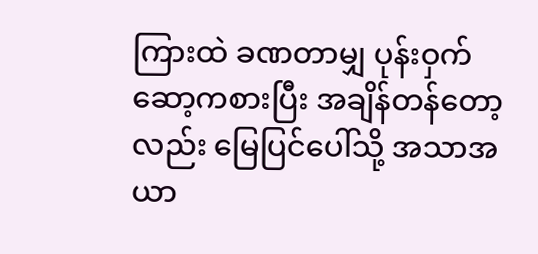ကြားထဲ ခဏတာမျှ ပုန်းဝှက်ဆော့ကစားပြီး အချိန်တန်တော့လည်း မြေပြင်ပေါ်သို့ အသာအယာ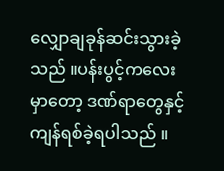လျှောချခုန်ဆင်းသွားခဲ့သည် ။ပန်းပွင့်ကလေးမှာတော့ ဒဏ်ရာတွေနှင့် ကျန်ရစ်ခဲ့ရပါသည် ။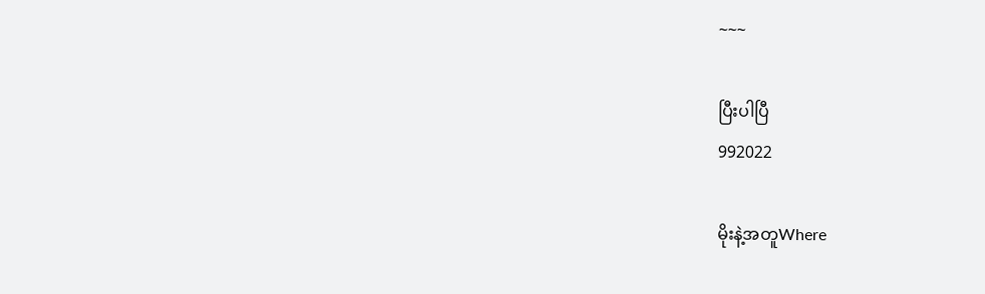~~~

ပြီးပါပြီ
992022

မိုးနဲ့အတူWhere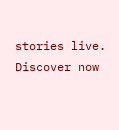stories live. Discover now